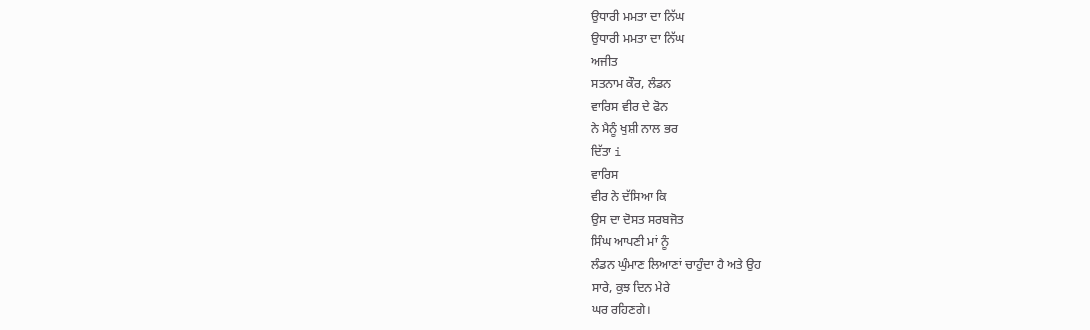ਉਧਾਰੀ ਮਮਤਾ ਦਾ ਨਿੱਘ
ਉਧਾਰੀ ਮਮਤਾ ਦਾ ਨਿੱਘ
ਅਜੀਤ
ਸਤਨਾਮ ਕੌਰ, ਲੰਡਨ
ਵਾਰਿਸ ਵੀਰ ਦੇ ਫੋਨ
ਨੇ ਮੈਨੂੰ ਖੁਸ਼ੀ ਨਾਲ ਭਰ
ਦਿੱਤਾ i
ਵਾਰਿਸ
ਵੀਰ ਨੇ ਦੱਸਿਆ ਕਿ
ਉਸ ਦਾ ਦੋਸਤ ਸਰਬਜੋਤ
ਸਿੰਘ ਆਪਣੀ ਮਾਂ ਨੂੰ
ਲੰਡਨ ਘੁੰਮਾਣ ਲਿਆਣਾਂ ਚਾਹੁੰਦਾ ਹੈ ਅਤੇ ਉਹ
ਸਾਰੇ, ਕੁਝ ਦਿਨ ਮੇਰੇ
ਘਰ ਰਹਿਣਗੇ।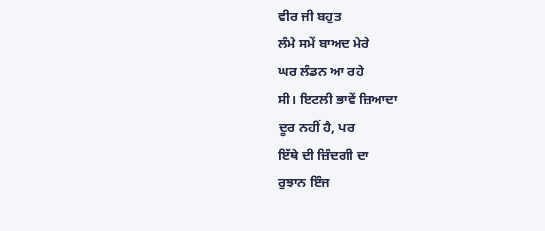ਵੀਰ ਜੀ ਬਹੁਤ
ਲੰਮੇ ਸਮੇਂ ਬਾਅਦ ਮੇਰੇ
ਘਰ ਲੰਡਨ ਆ ਰਹੇ
ਸੀ। ਇਟਲੀ ਭਾਵੇਂ ਜ਼ਿਆਦਾ
ਦੂਰ ਨਹੀਂ ਹੈ, ਪਰ
ਇੱਥੇ ਦੀ ਜ਼ਿੰਦਗੀ ਦਾ
ਰੁਝਾਨ ਇੰਜ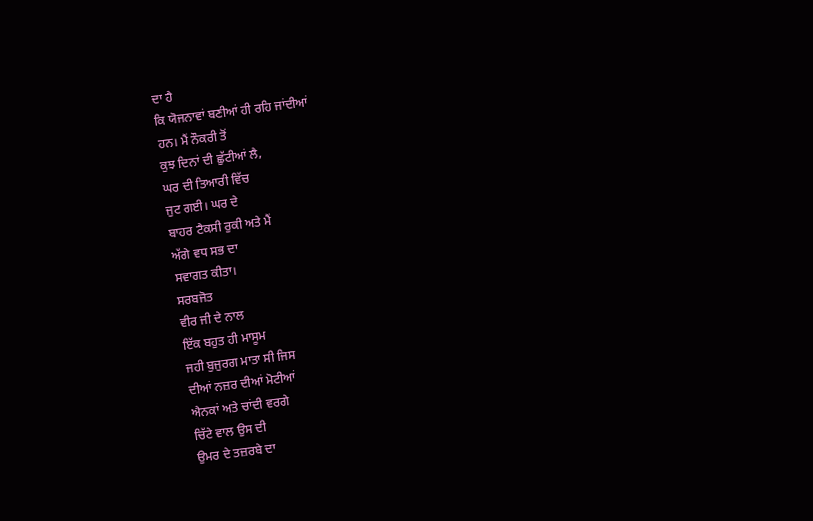ਦਾ ਹੈ
ਕਿ ਯੋਜਨਾਵਾਂ ਬਣੀਆਂ ਹੀ ਰਹਿ ਜਾਂਦੀਆਂ
ਹਨ। ਮੈਂ ਨੌਕਰੀ ਤੋਂ
ਕੁਝ ਦਿਨਾਂ ਦੀ ਛੁੱਟੀਆਂ ਲੈ,
ਘਰ ਦੀ ਤਿਆਰੀ ਵਿੱਚ
ਜੁਟ ਗਈ। ਘਰ ਦੇ
ਬਾਹਰ ਟੈਕਸੀ ਰੁਕੀ ਅਤੇ ਮੈਂ
ਅੱਗੇ ਵਧ ਸਭ ਦਾ
ਸਵਾਗਤ ਕੀਤਾ।
ਸਰਬਜੋਤ
ਵੀਰ ਜੀ ਦੇ ਨਾਲ
ਇੱਕ ਬਹੁਤ ਹੀ ਮਾਸੂਮ
ਜਹੀ ਬੁਜੁਰਗ ਮਾਤਾ ਸੀ ਜਿਸ
ਦੀਆਂ ਨਜ਼ਰ ਦੀਆਂ ਮੋਟੀਆਂ
ਐਨਕਾਂ ਅਤੇ ਚਾਂਦੀ ਵਰਗੇ
ਚਿੱਟੇ ਵਾਲ ਉਸ ਦੀ
ਉਮਰ ਦੇ ਤਜ਼ਰਬੇ ਦਾ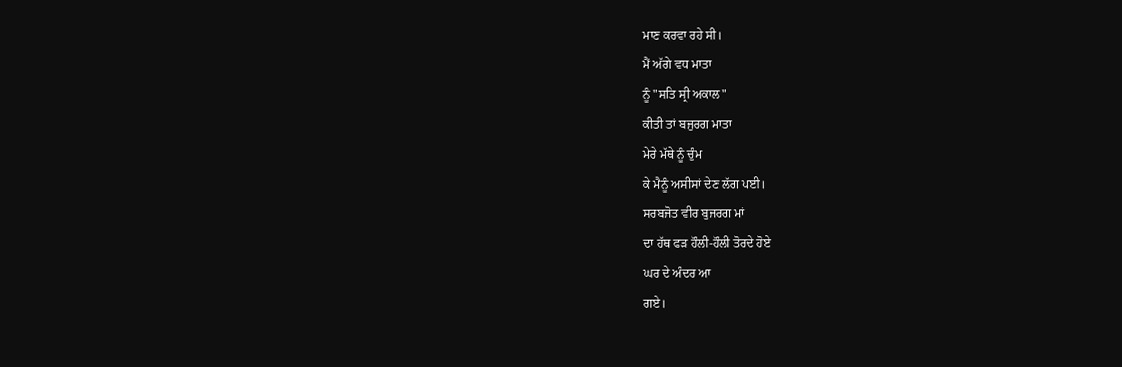ਮਾਣ ਕਰਵਾ ਰਹੇ ਸੀ।
ਮੈਂ ਅੱਗੇ ਵਧ ਮਾਤਾ
ਨੂੰ "ਸਤਿ ਸ੍ਰੀ ਅਕਾਲ"
ਕੀਤੀ ਤਾਂ ਬਜੁਰਗ ਮਾਤਾ
ਮੇਰੇ ਮੱਥੇ ਨੂੰ ਚੁੰਮ
ਕੇ ਮੈਨੂੰ ਅਸੀਸਾਂ ਦੇਣ ਲੱਗ ਪਈ।
ਸਰਬਜੋਤ ਵੀਰ ਬੁਜਰਗ ਮਾਂ
ਦਾ ਹੱਥ ਫੜ ਹੌਲੀ-ਹੌਲੀ ਤੋਰਦੇ ਹੋਏ
ਘਰ ਦੇ ਅੰਦਰ ਆ
ਗਏ।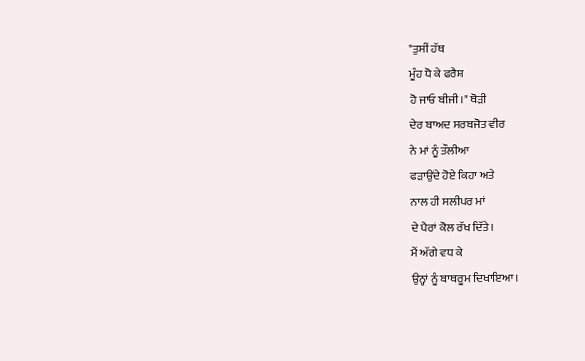"ਤੁਸੀਂ ਹੱਥ
ਮੂੰਹ ਧੋ ਕੇ ਫਰੈਸ਼
ਹੋ ਜਾਓ ਬੀਜੀ।" ਥੋੜੀ
ਦੇਰ ਬਾਅਦ ਸਰਬਜੋਤ ਵੀਰ
ਨੇ ਮਾਂ ਨੂੰ ਤੌਲੀਆ
ਫੜਾਉਂਦੇ ਹੋਏ ਕਿਹਾ ਅਤੇ
ਨਾਲ ਹੀ ਸਲੀਪਰ ਮਾਂ
ਦੇ ਪੈਰਾਂ ਕੋਲ ਰੱਖ ਦਿੱਤੇ।
ਮੈਂ ਅੱਗੇ ਵਧ ਕੇ
ਉਨ੍ਹਾਂ ਨੂੰ ਬਾਥਰੂਮ ਦਿਖਾਇਆ।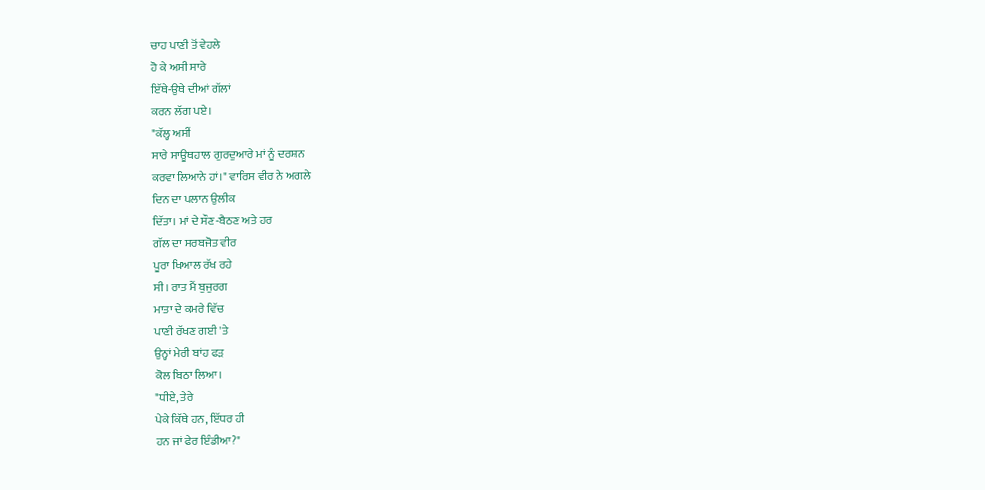ਚਾਹ ਪਾਣੀ ਤੋਂ ਵੇਹਲੇ
ਹੋ ਕੇ ਅਸੀ ਸਾਰੇ
ਇੱਥੇ-ਉਥੇ ਦੀਆਂ ਗੱਲਾਂ
ਕਰਨ ਲੱਗ ਪਏ।
"ਕੱਲ੍ਹ ਅਸੀਂ
ਸਾਰੇ ਸਾਊਥਹਾਲ ਗੁਰਦੁਆਰੇ ਮਾਂ ਨੂੰ ਦਰਸ਼ਨ
ਕਰਵਾ ਲਿਆਨੇ ਹਾਂ।" ਵਾਰਿਸ ਵੀਰ ਨੇ ਅਗਲੇ
ਦਿਨ ਦਾ ਪਲਾਨ ਉਲੀਕ
ਦਿੱਤਾ। ਮਾਂ ਦੇ ਸੌਣ-ਬੈਠਣ ਅਤੇ ਹਰ
ਗੱਲ ਦਾ ਸਰਬਜੋਤ ਵੀਰ
ਪੂਰਾ ਖਿਆਲ ਰੱਖ ਰਹੇ
ਸੀ। ਰਾਤ ਮੈਂ ਬੁਜੁਰਗ
ਮਾਤਾ ਦੇ ਕਮਰੇ ਵਿੱਚ
ਪਾਣੀ ਰੱਖਣ ਗਈ 'ਤੇ
ਉਨ੍ਹਾਂ ਮੇਰੀ ਬਾਂਹ ਫੜ
ਕੋਲ ਬਿਠਾ ਲਿਆ।
"ਧੀਏ, ਤੇਰੇ
ਪੇਕੇ ਕਿੱਥੇ ਹਨ, ਇੱਧਰ ਹੀ
ਹਨ ਜਾਂ ਫੇਰ ਇੰਡੀਆ?"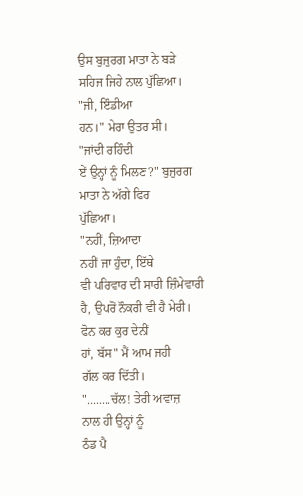ਉਸ ਬੁਜੁਰਗ ਮਾਤਾ ਨੇ ਬੜੇ
ਸਹਿਜ ਜਿਹੇ ਨਾਲ ਪੁੱਛਿਆ।
"ਜੀ, ਇੰਡੀਆ
ਹਨ।" ਮੇਰਾ ਉਤਰ ਸੀ।
"ਜਾਂਦੀ ਰਹਿੰਦੀ
ਏਂ ਉਨ੍ਹਾਂ ਨੂੰ ਮਿਲਣ?" ਬੁਜੁਰਗ
ਮਾਤਾ ਨੇ ਅੱਗੇ ਫਿਰ
ਪੁੱਛਿਆ।
"ਨਹੀਂ, ਜ਼ਿਆਦਾ
ਨਹੀਂ ਜਾ ਹੁੰਦਾ, ਇੱਥੇ
ਵੀ ਪਰਿਵਾਰ ਦੀ ਸਾਰੀ ਜ਼ਿੰਮੇਵਾਰੀ
ਹੈ, ਉਪਰੋਂ ਨੌਕਰੀ ਵੀ ਹੈ ਮੇਰੀ।
ਫੋਨ ਕਰ ਕੁਰ ਦੇਨੀਂ
ਹਾਂ, ਬੱਸ" ਮੈਂ ਆਮ ਜਹੀ
ਗੱਲ ਕਰ ਦਿੱਤੀ।
"........ਚੱਲ! ਤੇਰੀ ਅਵਾਜ਼
ਨਾਲ ਹੀ ਉਨ੍ਹਾਂ ਨੂੰ
ਠੰਡ ਪੈ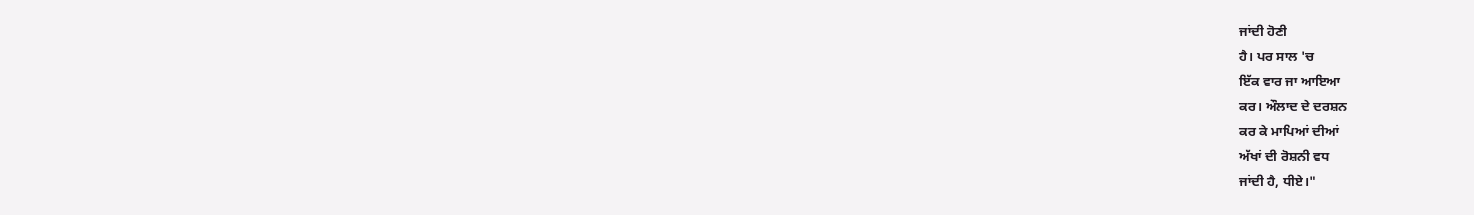ਜਾਂਦੀ ਹੋਣੀ
ਹੈ। ਪਰ ਸਾਲ 'ਚ
ਇੱਕ ਵਾਰ ਜਾ ਆਇਆ
ਕਰ। ਔਲਾਦ ਦੇ ਦਰਸ਼ਨ
ਕਰ ਕੇ ਮਾਪਿਆਂ ਦੀਆਂ
ਅੱਖਾਂ ਦੀ ਰੋਸ਼ਨੀ ਵਧ
ਜਾਂਦੀ ਹੈ, ਧੀਏ।"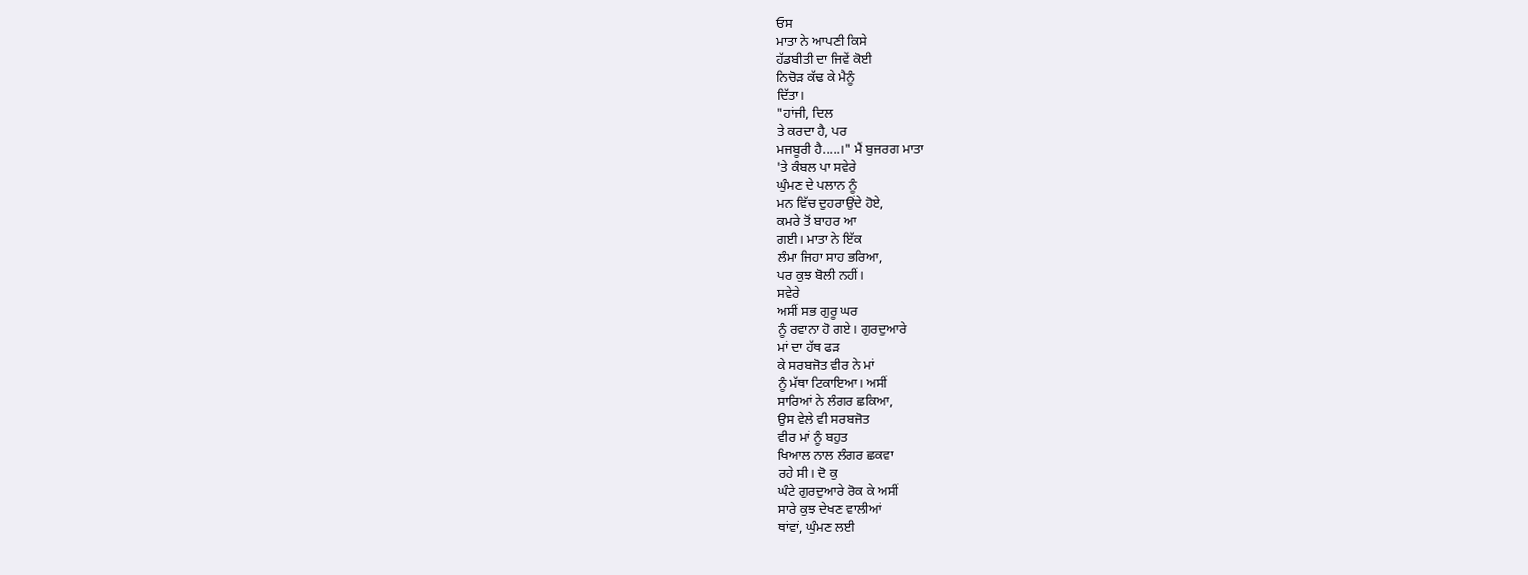ਓਸ
ਮਾਤਾ ਨੇ ਆਪਣੀ ਕਿਸੇ
ਹੱਡਬੀਤੀ ਦਾ ਜਿਵੇਂ ਕੋਈ
ਨਿਚੋੜ ਕੱਢ ਕੇ ਮੈਨੂੰ
ਦਿੱਤਾ।
"ਹਾਂਜੀ, ਦਿਲ
ਤੇ ਕਰਦਾ ਹੈ, ਪਰ
ਮਜਬੂਰੀ ਹੈ.....।" ਮੈਂ ਬੁਜਰਗ ਮਾਤਾ
'ਤੇ ਕੰਬਲ ਪਾ ਸਵੇਰੇ
ਘੁੰਮਣ ਦੇ ਪਲਾਨ ਨੂੰ
ਮਨ ਵਿੱਚ ਦੁਹਰਾਉਂਦੇ ਹੋਏ,
ਕਮਰੇ ਤੋਂ ਬਾਹਰ ਆ
ਗਈ। ਮਾਤਾ ਨੇ ਇੱਕ
ਲੰਮਾ ਜਿਹਾ ਸਾਹ ਭਰਿਆ,
ਪਰ ਕੁਝ ਬੋਲੀ ਨਹੀਂ।
ਸਵੇਰੇ
ਅਸੀਂ ਸਭ ਗੁਰੂ ਘਰ
ਨੂੰ ਰਵਾਨਾ ਹੋ ਗਏ। ਗੁਰਦੁਆਰੇ
ਮਾਂ ਦਾ ਹੱਥ ਫੜ
ਕੇ ਸਰਬਜੋਤ ਵੀਰ ਨੇ ਮਾਂ
ਨੂੰ ਮੱਥਾ ਟਿਕਾਇਆ। ਅਸੀਂ
ਸਾਰਿਆਂ ਨੇ ਲੰਗਰ ਛਕਿਆ,
ਉਸ ਵੇਲੇ ਵੀ ਸਰਬਜੋਤ
ਵੀਰ ਮਾਂ ਨੂੰ ਬਹੁਤ
ਖਿਆਲ ਨਾਲ ਲੰਗਰ ਛਕਵਾ
ਰਹੇ ਸੀ। ਦੋ ਕੁ
ਘੰਟੇ ਗੁਰਦੁਆਰੇ ਰੋਕ ਕੇ ਅਸੀਂ
ਸਾਰੇ ਕੁਝ ਦੇਖਣ ਵਾਲੀਆਂ
ਥਾਂਵਾਂ, ਘੁੰਮਣ ਲਈ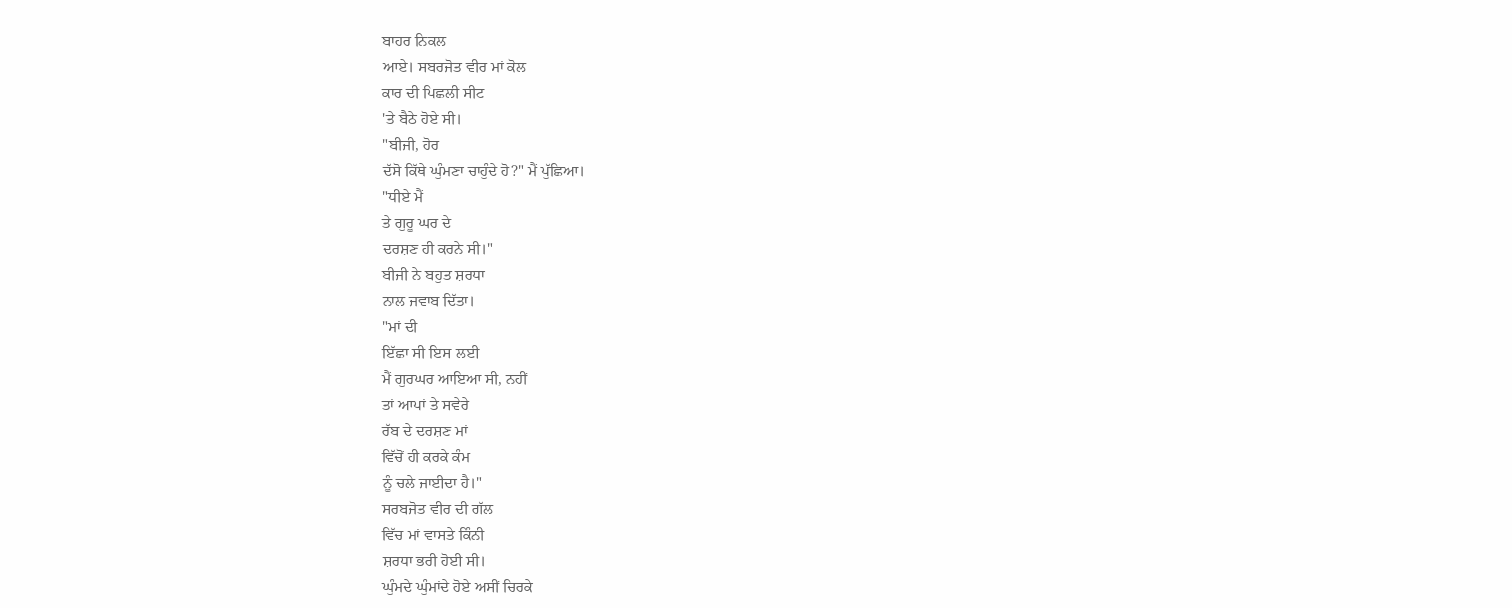ਬਾਹਰ ਨਿਕਲ
ਆਏ। ਸਬਰਜੋਤ ਵੀਰ ਮਾਂ ਕੋਲ
ਕਾਰ ਦੀ ਪਿਛਲੀ ਸੀਟ
'ਤੇ ਬੈਠੇ ਹੋਏ ਸੀ।
"ਬੀਜੀ, ਹੋਰ
ਦੱਸੋ ਕਿੱਥੇ ਘੁੰਮਣਾ ਚਾਹੁੰਦੇ ਹੋ?" ਮੈਂ ਪੁੱਛਿਆ।
"ਧੀਏ ਮੈਂ
ਤੇ ਗੁਰੂ ਘਰ ਦੇ
ਦਰਸ਼ਣ ਹੀ ਕਰਨੇ ਸੀ।"
ਬੀਜੀ ਨੇ ਬਹੁਤ ਸ਼ਰਧਾ
ਨਾਲ ਜਵਾਬ ਦਿੱਤਾ।
"ਮਾਂ ਦੀ
ਇੱਛਾ ਸੀ ਇਸ ਲਈ
ਮੈਂ ਗੁਰਘਰ ਆਇਆ ਸੀ, ਨਹੀਂ
ਤਾਂ ਆਪਾਂ ਤੇ ਸਵੇਰੇ
ਰੱਬ ਦੇ ਦਰਸ਼ਣ ਮਾਂ
ਵਿੱਚੋਂ ਹੀ ਕਰਕੇ ਕੰਮ
ਨੂੰ ਚਲੇ ਜਾਈਦਾ ਹੈ।"
ਸਰਬਜੋਤ ਵੀਰ ਦੀ ਗੱਲ
ਵਿੱਚ ਮਾਂ ਵਾਸਤੇ ਕਿੰਨੀ
ਸ਼ਰਧਾ ਭਰੀ ਹੋਈ ਸੀ।
ਘੁੰਮਦੇ ਘੁੰਮਾਂਦੇ ਹੋਏ ਅਸੀਂ ਚਿਰਕੇ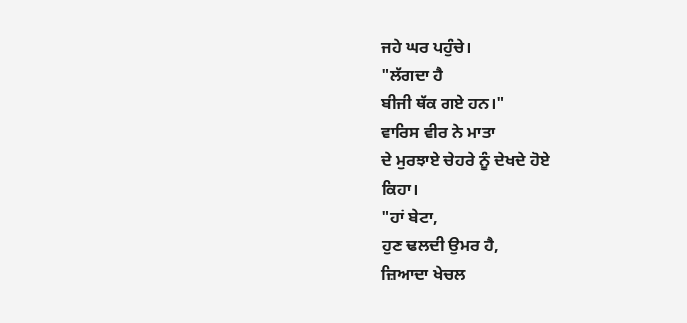ਜਹੇ ਘਰ ਪਹੁੰਚੇ।
"ਲੱਗਦਾ ਹੈ
ਬੀਜੀ ਥੱਕ ਗਏ ਹਨ।"
ਵਾਰਿਸ ਵੀਰ ਨੇ ਮਾਤਾ
ਦੇ ਮੁਰਝਾਏ ਚੇਹਰੇ ਨੂੰ ਦੇਖਦੇ ਹੋਏ
ਕਿਹਾ।
"ਹਾਂ ਬੇਟਾ,
ਹੁਣ ਢਲਦੀ ਉਮਰ ਹੈ,
ਜ਼ਿਆਦਾ ਖੇਚਲ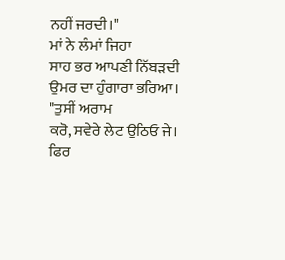ਨਹੀਂ ਜਰਦੀ।"
ਮਾਂ ਨੇ ਲੰਮਾਂ ਜਿਹਾ
ਸਾਹ ਭਰ ਆਪਣੀ ਨਿੱਬੜਦੀ
ਉਮਰ ਦਾ ਹੁੰਗਾਰਾ ਭਰਿਆ।
"ਤੁਸੀਂ ਅਰਾਮ
ਕਰੋ, ਸਵੇਰੇ ਲੇਟ ਉਠਿਓ ਜੇ।
ਫਿਰ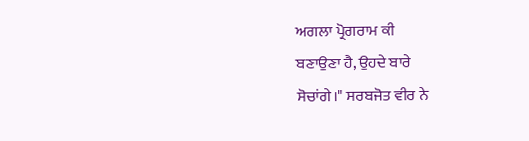ਅਗਲਾ ਪ੍ਰੋਗਰਾਮ ਕੀ
ਬਣਾਉਣਾ ਹੈ, ਉਹਦੇ ਬਾਰੇ
ਸੋਚਾਂਗੇ।" ਸਰਬਜੋਤ ਵੀਰ ਨੇ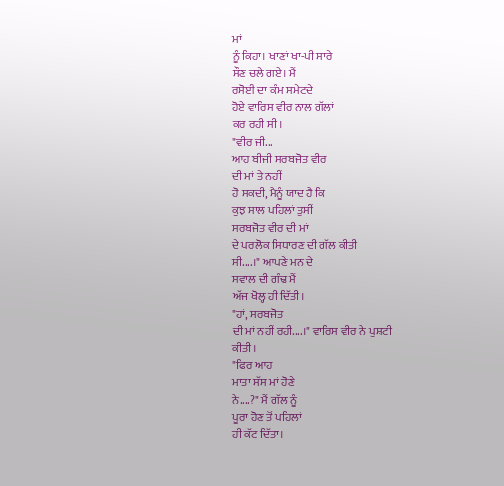ਮਾਂ
ਨੂੰ ਕਿਹਾ। ਖਾਣਾਂ ਖਾ-ਪੀ ਸਾਰੇ
ਸੌਣ ਚਲੇ ਗਏ। ਮੈਂ
ਰਸੋਈ ਦਾ ਕੰਮ ਸਮੇਟਦੇ
ਹੋਏ ਵਾਰਿਸ ਵੀਰ ਨਾਲ ਗੱਲਾਂ
ਕਰ ਰਹੀ ਸੀ।
"ਵੀਰ ਜੀ...
ਆਹ ਬੀਜੀ ਸਰਬਜੋਤ ਵੀਰ
ਦੀ ਮਾਂ ਤੇ ਨਹੀਂ
ਹੋ ਸਕਦੀ, ਮੈਨੂੰ ਯਾਦ ਹੈ ਕਿ
ਕੁਝ ਸਾਲ ਪਹਿਲਾਂ ਤੁਸੀਂ
ਸਰਬਜੋਤ ਵੀਰ ਦੀ ਮਾਂ
ਦੇ ਪਰਲੋਕ ਸਿਧਾਰਣ ਦੀ ਗੱਲ ਕੀਤੀ
ਸੀ....।" ਆਪਣੇ ਮਨ ਦੇ
ਸਵਾਲ ਦੀ ਗੰਢ ਮੈਂ
ਅੱਜ ਖੋਲ੍ਹ ਹੀ ਦਿੱਤੀ।
"ਹਾਂ, ਸਰਬਜੋਤ
ਦੀ ਮਾਂ ਨਹੀਂ ਰਹੀ....।" ਵਾਰਿਸ ਵੀਰ ਨੇ ਪੁਸ਼ਟੀ
ਕੀਤੀ।
"ਫਿਰ ਆਹ
ਮਾਤਾ ਸੱਸ ਮਾਂ ਹੋਣੇ
ਨੇ....?" ਮੈਂ ਗੱਲ ਨੂੰ
ਪੂਰਾ ਹੋਣ ਤੋਂ ਪਹਿਲਾਂ
ਹੀ ਕੱਟ ਦਿੱਤਾ।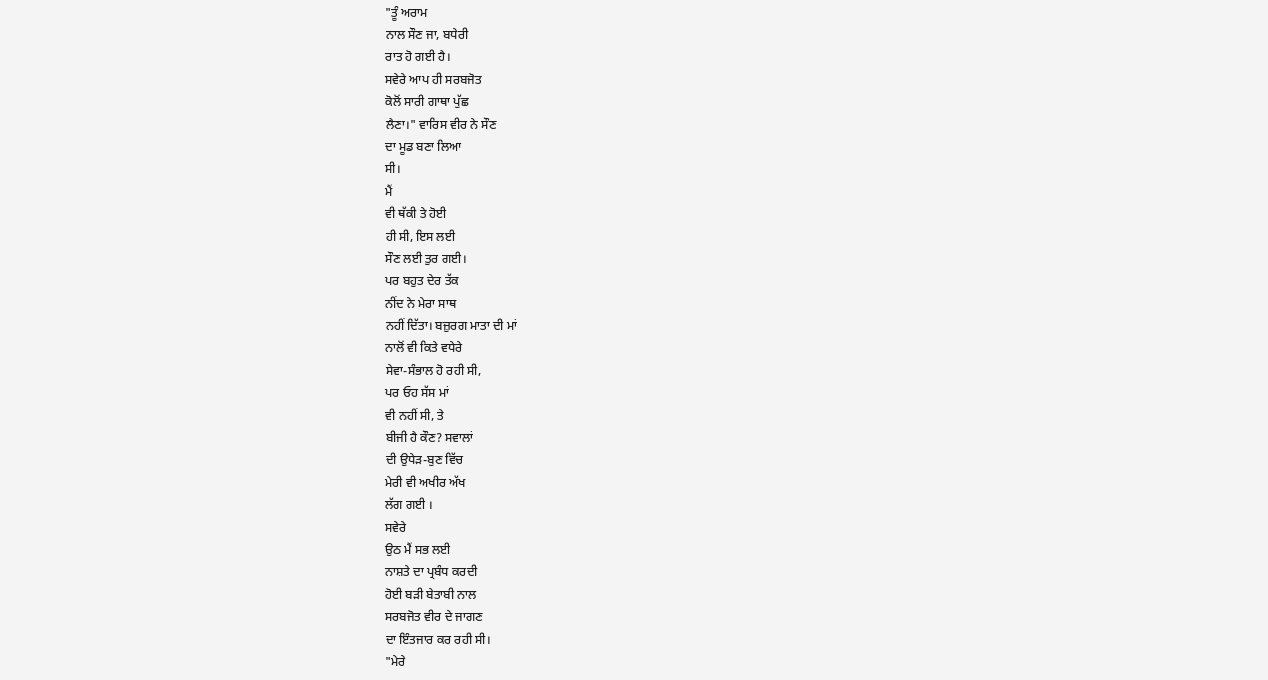"ਤੂੰ ਅਰਾਮ
ਨਾਲ ਸੌਣ ਜਾ, ਬਧੇਰੀ
ਰਾਤ ਹੋ ਗਈ ਹੈ।
ਸਵੇਰੇ ਆਪ ਹੀ ਸਰਬਜੋਤ
ਕੋਲੋਂ ਸਾਰੀ ਗਾਥਾ ਪੁੱਛ
ਲੈਣਾ।" ਵਾਰਿਸ ਵੀਰ ਨੇ ਸੌਣ
ਦਾ ਮੂਡ ਬਣਾ ਲਿਆ
ਸੀ।
ਮੈਂ
ਵੀ ਥੱਕੀ ਤੇ ਹੋਈ
ਹੀ ਸੀ, ਇਸ ਲਈ
ਸੌਣ ਲਈ ਤੁਰ ਗਈ।
ਪਰ ਬਹੁਤ ਦੇਰ ਤੱਕ
ਨੀਂਦ ਨੇ ਮੇਰਾ ਸਾਥ
ਨਹੀਂ ਦਿੱਤਾ। ਬਜ਼ੁਰਗ ਮਾਤਾ ਦੀ ਮਾਂ
ਨਾਲੋਂ ਵੀ ਕਿਤੇ ਵਧੇਰੇ
ਸੇਵਾ-ਸੰਭਾਲ ਹੋ ਰਹੀ ਸੀ,
ਪਰ ਓਹ ਸੱਸ ਮਾਂ
ਵੀ ਨਹੀਂ ਸੀ, ਤੇ
ਬੀਜੀ ਹੈ ਕੌਣ? ਸਵਾਲਾਂ
ਦੀ ਉਧੇੜ-ਬੁਣ ਵਿੱਚ
ਮੇਰੀ ਵੀ ਅਖੀਰ ਅੱਖ
ਲੱਗ ਗਈ ।
ਸਵੇਰੇ
ਉਠ ਮੈਂ ਸਭ ਲਈ
ਨਾਸ਼ਤੇ ਦਾ ਪ੍ਰਬੰਧ ਕਰਦੀ
ਹੋਈ ਬੜੀ ਬੇਤਾਬੀ ਨਾਲ
ਸਰਬਜੋਤ ਵੀਰ ਦੇ ਜਾਗਣ
ਦਾ ਇੰਤਜਾਰ ਕਰ ਰਹੀ ਸੀ।
"ਮੇਰੇ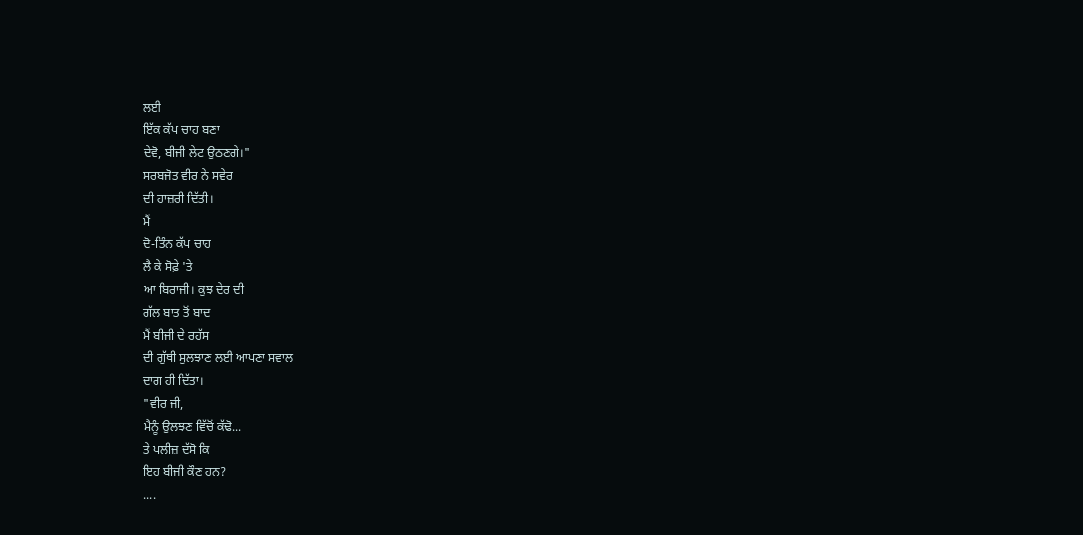ਲਈ
ਇੱਕ ਕੱਪ ਚਾਹ ਬਣਾ
ਦੇਵੋ, ਬੀਜੀ ਲੇਟ ਉਠਣਗੇ।"
ਸਰਬਜੋਤ ਵੀਰ ਨੇ ਸਵੇਰ
ਦੀ ਹਾਜ਼ਰੀ ਦਿੱਤੀ।
ਮੈਂ
ਦੋ-ਤਿੰਨ ਕੱਪ ਚਾਹ
ਲੈ ਕੇ ਸੋਫ਼ੇ 'ਤੇ
ਆ ਬਿਰਾਜੀ। ਕੁਝ ਦੇਰ ਦੀ
ਗੱਲ ਬਾਤ ਤੋਂ ਬਾਦ
ਮੈਂ ਬੀਜੀ ਦੇ ਰਹੱਸ
ਦੀ ਗੁੱਥੀ ਸੁਲਝਾਣ ਲਈ ਆਪਣਾ ਸਵਾਲ
ਦਾਗ ਹੀ ਦਿੱਤਾ।
"ਵੀਰ ਜੀ,
ਮੈਨੂੰ ਉਲਝਣ ਵਿੱਚੋਂ ਕੱਢੋ...
ਤੇ ਪਲੀਜ਼ ਦੱਸੋ ਕਿ
ਇਹ ਬੀਜੀ ਕੌਣ ਹਨ?
....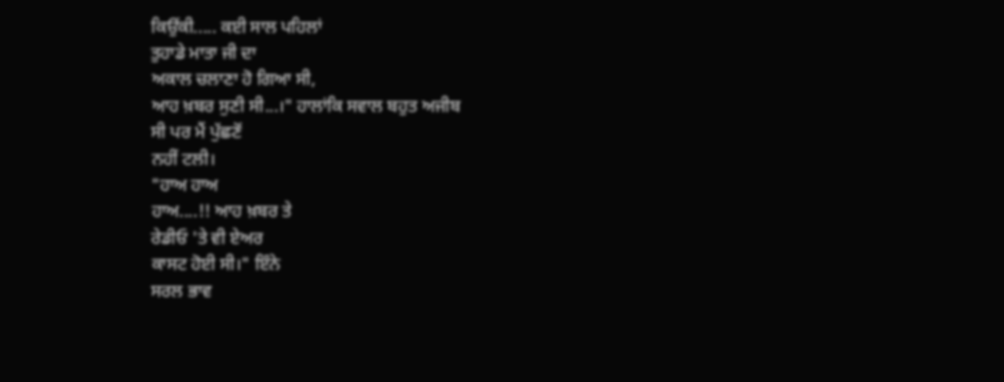ਕਿਉਂਕੀ..... ਕਈ ਸਾਲ ਪਹਿਲਾਂ
ਤੁਹਾਡੇ ਮਾਤਾ ਜੀ ਦਾ
ਅਕਾਲ ਚਲਾਣਾ ਹੋ ਗਿਆ ਸੀ,
ਆਹ ਖ਼ਬਰ ਸੁਣੀ ਸੀ...।" ਹਾਲਾਂਕਿ ਸਵਾਲ ਬਹੁਤ ਅਜੀਬ
ਸੀ ਪਰ ਮੈਂ ਪੁੱਛਣੋਂ
ਨਹੀਂ ਟਲੀ।
"ਹਾਅ ਹਾਅ
ਹਾਅ....!! ਆਹ ਖ਼ਬਰ ਤੇ
ਰੇਡੀਓ 'ਤੇ ਵੀ ਏਅਰ
ਕਾਸਟ ਹੋਈ ਸੀ।" ਇੰਨੇ
ਸਰਲ ਭਾਵ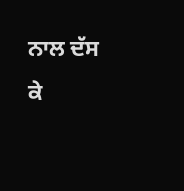ਨਾਲ ਦੱਸ
ਕੇ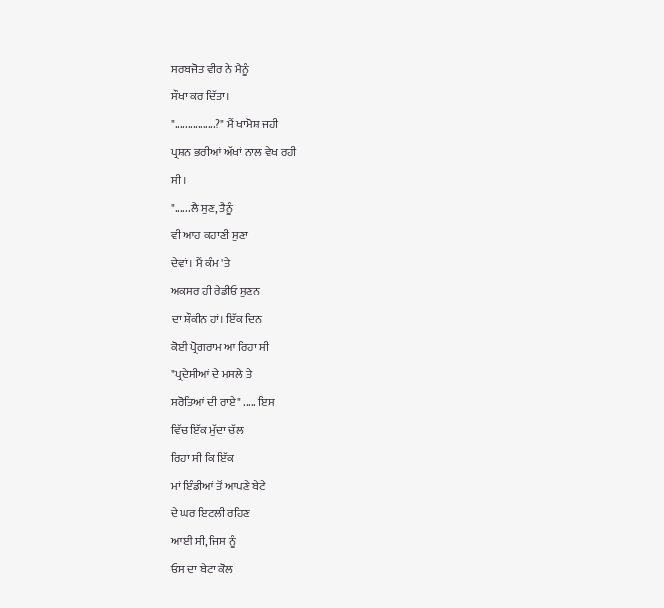ਸਰਬਜੋਤ ਵੀਰ ਨੇ ਮੈਨੂੰ
ਸੌਖਾ ਕਰ ਦਿੱਤਾ।
"................?" ਮੈਂ ਖਾਮੋਸ਼ ਜਹੀ
ਪ੍ਰਸ਼ਨ ਭਰੀਆਂ ਅੱਖਾਂ ਨਾਲ ਵੇਖ ਰਹੀ
ਸੀ।
"......ਲੈ ਸੁਣ, ਤੈਨੂੰ
ਵੀ ਆਹ ਕਹਾਣੀ ਸੁਣਾ
ਦੇਵਾਂ। ਮੈਂ ਕੰਮ 'ਤੇ
ਅਕਸਰ ਹੀ ਰੇਡੀਓ ਸੁਣਨ
ਦਾ ਸ਼ੌਕੀਨ ਹਾਂ। ਇੱਕ ਦਿਨ
ਕੋਈ ਪ੍ਰੋਗਰਾਮ ਆ ਰਿਹਾ ਸੀ
"ਪ੍ਰਦੇਸੀਆਂ ਦੇ ਮਸਲੇ ਤੇ
ਸਰੋਤਿਆਂ ਦੀ ਰਾਏ" ..... ਇਸ
ਵਿੱਚ ਇੱਕ ਮੁੱਦਾ ਚੱਲ
ਰਿਹਾ ਸੀ ਕਿ ਇੱਕ
ਮਾਂ ਇੰਡੀਆਂ ਤੋਂ ਆਪਣੇ ਬੇਟੇ
ਦੇ ਘਰ ਇਟਲੀ ਰਹਿਣ
ਆਈ ਸੀ, ਜਿਸ ਨੂੰ
ਓਸ ਦਾ ਬੇਟਾ ਕੋਲ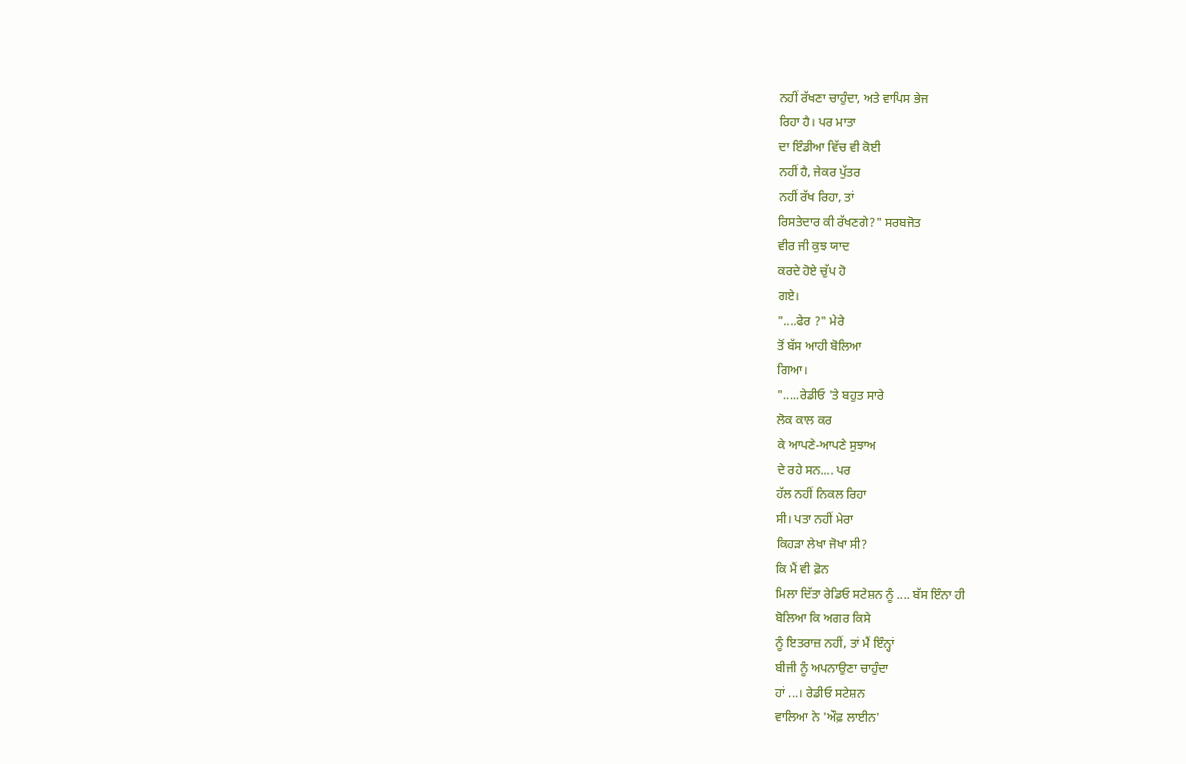ਨਹੀਂ ਰੱਖਣਾ ਚਾਹੁੰਦਾ, ਅਤੇ ਵਾਪਿਸ ਭੇਜ
ਰਿਹਾ ਹੈ। ਪਰ ਮਾਤਾ
ਦਾ ਇੰਡੀਆ ਵਿੱਚ ਵੀ ਕੋਈ
ਨਹੀਂ ਹੈ, ਜੇਕਰ ਪੁੱਤਰ
ਨਹੀਂ ਰੱਖ ਰਿਹਾ, ਤਾਂ
ਰਿਸਤੇਦਾਰ ਕੀ ਰੱਖਣਗੇ?" ਸਰਬਜੋਤ
ਵੀਰ ਜੀ ਕੁਝ ਯਾਦ
ਕਰਦੇ ਹੋਏ ਚੁੱਪ ਹੋ
ਗਏ।
"....ਫੇਰ ?" ਮੇਰੇ
ਤੋਂ ਬੱਸ ਆਹੀ ਬੋਲਿਆ
ਗਿਆ।
".....ਰੇਡੀਓ 'ਤੇ ਬਹੁਤ ਸਾਰੇ
ਲੋਕ ਕਾਲ ਕਰ
ਕੇ ਆਪਣੇ-ਆਪਣੇ ਸੁਝਾਅ
ਦੇ ਰਹੇ ਸਨ.... ਪਰ
ਹੱਲ ਨਹੀਂ ਨਿਕਲ ਰਿਹਾ
ਸੀ। ਪਤਾ ਨਹੀਂ ਮੇਰਾ
ਕਿਹੜਾ ਲੇਖਾ ਜੋਖਾ ਸੀ?
ਕਿ ਮੈਂ ਵੀ ਫ਼ੋਨ
ਮਿਲਾ ਦਿੱਤਾ ਰੇਡਿਓ ਸਟੇਸ਼ਨ ਨੂੰ .... ਬੱਸ ਇੰਨਾ ਹੀ
ਬੋਲਿਆ ਕਿ ਅਗਰ ਕਿਸੇ
ਨੂੰ ਇਤਰਾਜ਼ ਨਹੀਂ, ਤਾਂ ਮੈਂ ਇੰਨ੍ਹਾਂ
ਬੀਜੀ ਨੂੰ ਅਪਨਾਉਣਾ ਚਾਹੁੰਦਾ
ਹਾਂ ...। ਰੇਡੀਓ ਸਟੇਸ਼ਨ
ਵਾਲਿਆ ਨੇ 'ਔਫ਼ ਲਾਈਨ'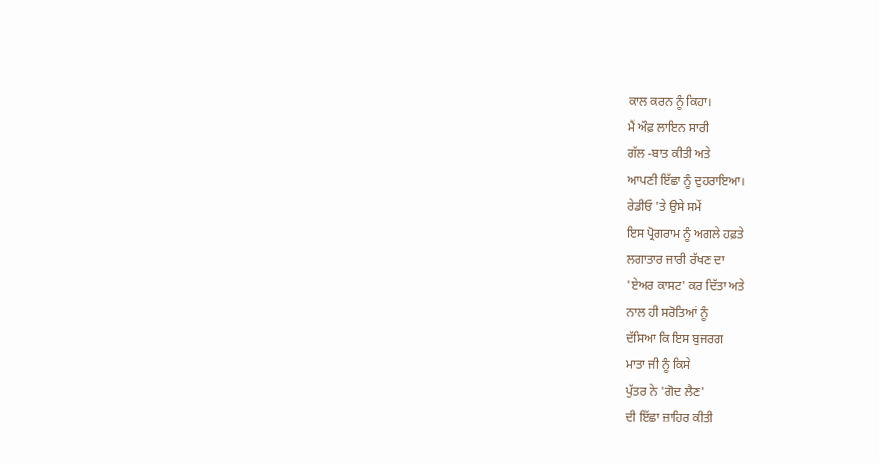ਕਾਲ ਕਰਨ ਨੂੰ ਕਿਹਾ।
ਮੈਂ ਔਫ਼ ਲਾਇਨ ਸਾਰੀ
ਗੱਲ -ਬਾਤ ਕੀਤੀ ਅਤੇ
ਆਪਣੀ ਇੱਛਾ ਨੂੰ ਦੁਹਰਾਇਆ।
ਰੇਡੀਓ 'ਤੇ ਉਸੇ ਸਮੇਂ
ਇਸ ਪ੍ਰੋਗਰਾਮ ਨੂੰ ਅਗਲੇ ਹਫ਼ਤੇ
ਲਗਾਤਾਰ ਜਾਰੀ ਰੱਖਣ ਦਾ
'ਏਅਰ ਕਾਸਟ' ਕਰ ਦਿੱਤਾ ਅਤੇ
ਨਾਲ ਹੀ ਸਰੋਤਿਆਂ ਨੂੰ
ਦੱਸਿਆ ਕਿ ਇਸ ਬੁਜਰਗ
ਮਾਤਾ ਜੀ ਨੂੰ ਕਿਸੇ
ਪੁੱਤਰ ਨੇ 'ਗੋਦ ਲੈਣ'
ਦੀ ਇੱਛਾ ਜ਼ਾਹਿਰ ਕੀਤੀ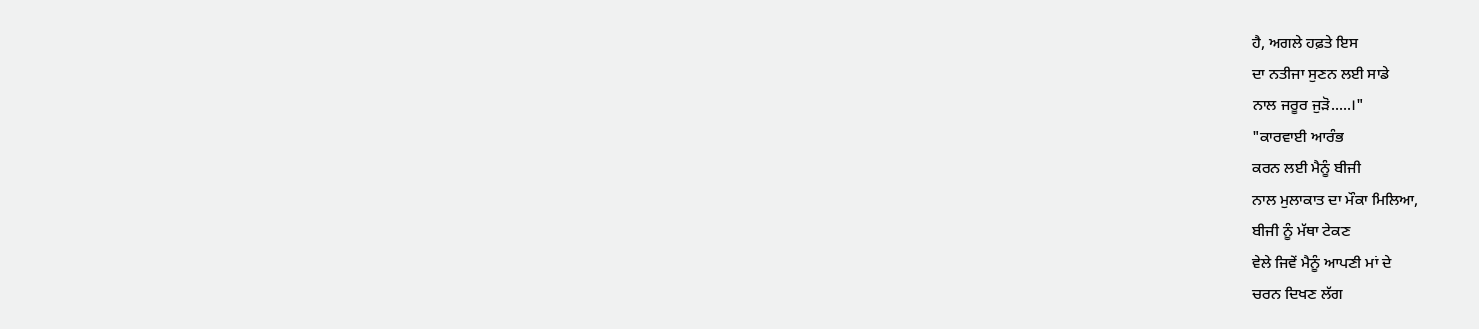ਹੈ, ਅਗਲੇ ਹਫ਼ਤੇ ਇਸ
ਦਾ ਨਤੀਜਾ ਸੁਣਨ ਲਈ ਸਾਡੇ
ਨਾਲ ਜਰੂਰ ਜੁੜੋ.....।"
"ਕਾਰਵਾਈ ਆਰੰਭ
ਕਰਨ ਲਈ ਮੈਨੂੰ ਬੀਜੀ
ਨਾਲ ਮੁਲਾਕਾਤ ਦਾ ਮੌਕਾ ਮਿਲਿਆ,
ਬੀਜੀ ਨੂੰ ਮੱਥਾ ਟੇਕਣ
ਵੇਲੇ ਜਿਵੇਂ ਮੈਨੂੰ ਆਪਣੀ ਮਾਂ ਦੇ
ਚਰਨ ਦਿਖਣ ਲੱਗ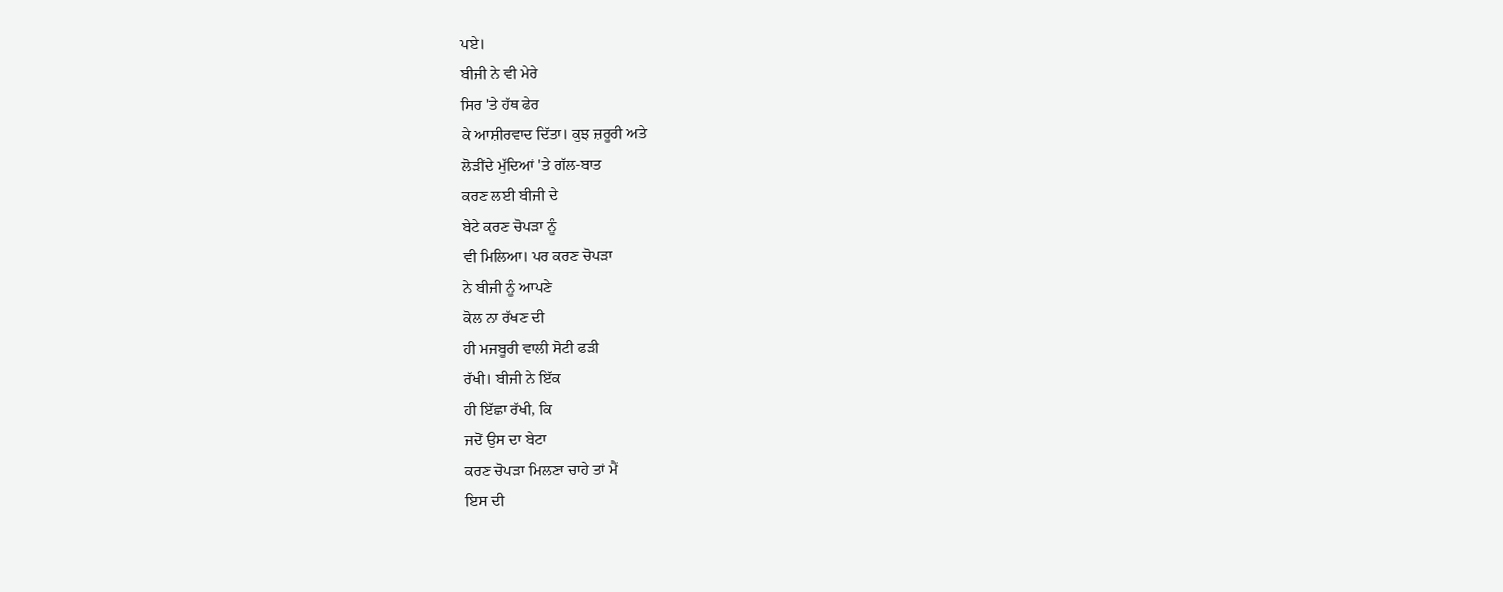ਪਏ।
ਬੀਜੀ ਨੇ ਵੀ ਮੇਰੇ
ਸਿਰ 'ਤੇ ਹੱਥ ਫੇਰ
ਕੇ ਆਸ਼ੀਰਵਾਦ ਦਿੱਤਾ। ਕੁਝ ਜ਼ਰੂਰੀ ਅਤੇ
ਲੋੜੀਂਦੇ ਮੁੱਦਿਆਂ 'ਤੇ ਗੱਲ-ਬਾਤ
ਕਰਣ ਲਈ ਬੀਜੀ ਦੇ
ਬੇਟੇ ਕਰਣ ਚੋਪੜਾ ਨੂੰ
ਵੀ ਮਿਲਿਆ। ਪਰ ਕਰਣ ਚੋਪੜਾ
ਨੇ ਬੀਜੀ ਨੂੰ ਆਪਣੇ
ਕੋਲ ਨਾ ਰੱਖਣ ਦੀ
ਹੀ ਮਜਬੂਰੀ ਵਾਲੀ ਸੋਟੀ ਫੜੀ
ਰੱਖੀ। ਬੀਜੀ ਨੇ ਇੱਕ
ਹੀ ਇੱਛਾ ਰੱਖੀ, ਕਿ
ਜਦੋਂ ਉਸ ਦਾ ਬੇਟਾ
ਕਰਣ ਚੋਪੜਾ ਮਿਲਣਾ ਚਾਹੇ ਤਾਂ ਮੈਂ
ਇਸ ਦੀ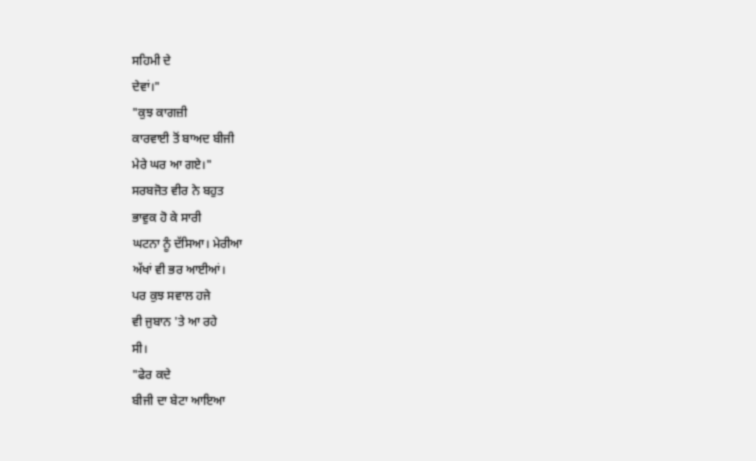ਸਹਿਮੀ ਦੇ
ਦੇਵਾਂ।"
"ਕੁਝ ਕਾਗਜ਼ੀ
ਕਾਰਵਾਈ ਤੋਂ ਬਾਅਦ ਬੀਜੀ
ਮੇਰੇ ਘਰ ਆ ਗਏ।"
ਸਰਬਜੋਤ ਵੀਰ ਨੇ ਬਹੁਤ
ਭਾਵੁਕ ਹੋ ਕੇ ਸਾਰੀ
ਘਟਨਾ ਨੂੰ ਦੱਸਿਆ। ਮੇਰੀਆ
ਅੱਖਾਂ ਵੀ ਭਰ ਆਈਆਂ।
ਪਰ ਕੁਝ ਸਵਾਲ ਹਜੇ
ਵੀ ਜੁਬਾਨ 'ਤੇ ਆ ਰਹੇ
ਸੀ।
"ਫੇਰ ਕਦੇ
ਬੀਜੀ ਦਾ ਬੇਟਾ ਆਇਆ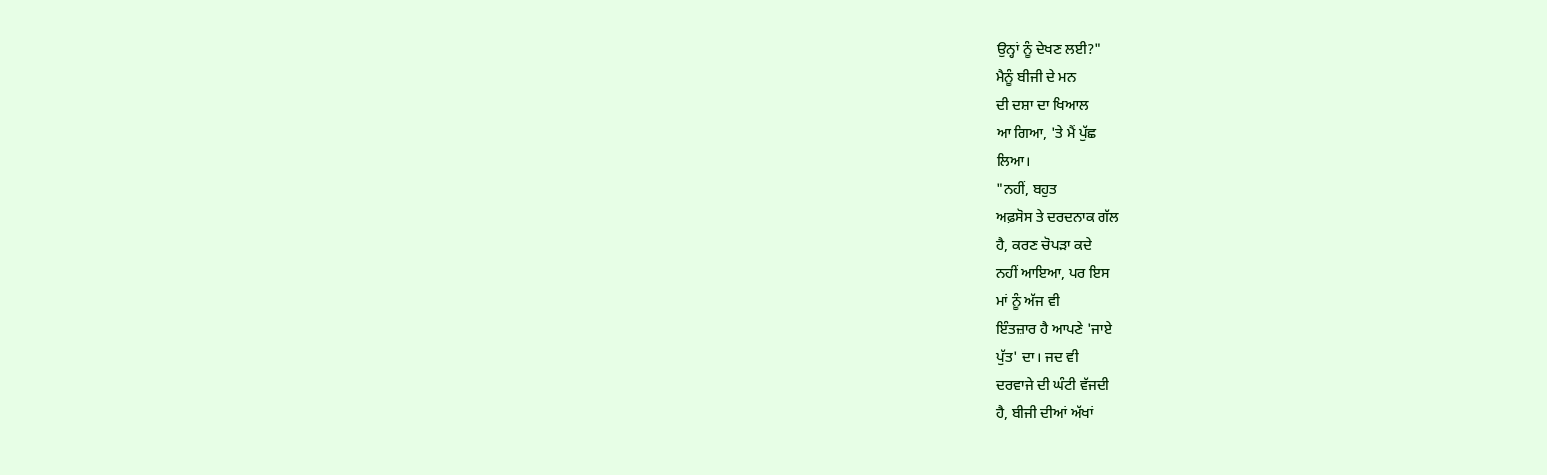ਉਨ੍ਹਾਂ ਨੂੰ ਦੇਖਣ ਲਈ?"
ਮੈਨੂੰ ਬੀਜੀ ਦੇ ਮਨ
ਦੀ ਦਸ਼ਾ ਦਾ ਖਿਆਲ
ਆ ਗਿਆ, 'ਤੇ ਮੈਂ ਪੁੱਛ
ਲਿਆ।
"ਨਹੀਂ, ਬਹੁਤ
ਅਫ਼ਸੋਸ ਤੇ ਦਰਦਨਾਕ ਗੱਲ
ਹੈ, ਕਰਣ ਚੋਪੜਾ ਕਦੇ
ਨਹੀਂ ਆਇਆ, ਪਰ ਇਸ
ਮਾਂ ਨੂੰ ਅੱਜ ਵੀ
ਇੰਤਜ਼ਾਰ ਹੈ ਆਪਣੇ 'ਜਾਏ
ਪੁੱਤ' ਦਾ। ਜਦ ਵੀ
ਦਰਵਾਜੇ ਦੀ ਘੰਟੀ ਵੱਜਦੀ
ਹੈ, ਬੀਜੀ ਦੀਆਂ ਅੱਖਾਂ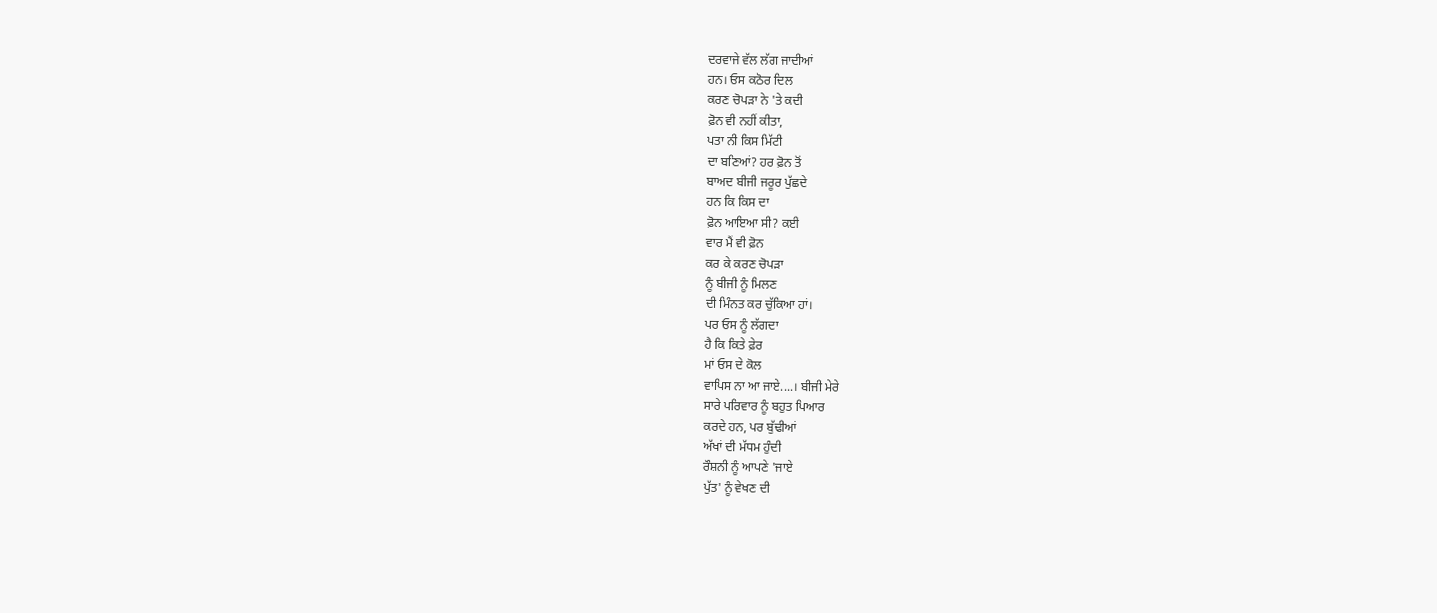ਦਰਵਾਜੇ ਵੱਲ ਲੱਗ ਜਾਦੀਆਂ
ਹਨ। ਓਸ ਕਠੋਰ ਦਿਲ
ਕਰਣ ਚੋਪੜਾ ਨੇ 'ਤੇ ਕਦੀ
ਫ਼ੋਨ ਵੀ ਨਹੀਂ ਕੀਤਾ,
ਪਤਾ ਨੀ ਕਿਸ ਮਿੱਟੀ
ਦਾ ਬਣਿਆਂ? ਹਰ ਫ਼ੋਨ ਤੋਂ
ਬਾਅਦ ਬੀਜੀ ਜਰੂਰ ਪੁੱਛਦੇ
ਹਨ ਕਿ ਕਿਸ ਦਾ
ਫ਼ੋਨ ਆਇਆ ਸੀ? ਕਈ
ਵਾਰ ਮੈਂ ਵੀ ਫ਼ੋਨ
ਕਰ ਕੇ ਕਰਣ ਚੋਪੜਾ
ਨੂੰ ਬੀਜੀ ਨੂੰ ਮਿਲਣ
ਦੀ ਮਿੰਨਤ ਕਰ ਚੁੱਕਿਆ ਹਾਂ।
ਪਰ ਓਸ ਨੂੰ ਲੱਗਦਾ
ਹੈ ਕਿ ਕਿਤੇ ਫ਼ੇਰ
ਮਾਂ ਓਸ ਦੇ ਕੋਲ
ਵਾਪਿਸ ਨਾ ਆ ਜਾਏ....। ਬੀਜੀ ਮੇਰੇ
ਸਾਰੇ ਪਰਿਵਾਰ ਨੂੰ ਬਹੁਤ ਪਿਆਰ
ਕਰਦੇ ਹਨ, ਪਰ ਬੁੱਢੀਆਂ
ਅੱਖਾਂ ਦੀ ਮੱਧਮ ਹੁੰਦੀ
ਰੌਸ਼ਨੀ ਨੂੰ ਆਪਣੇ 'ਜਾਏ
ਪੁੱਤ' ਨੂੰ ਵੇਖਣ ਦੀ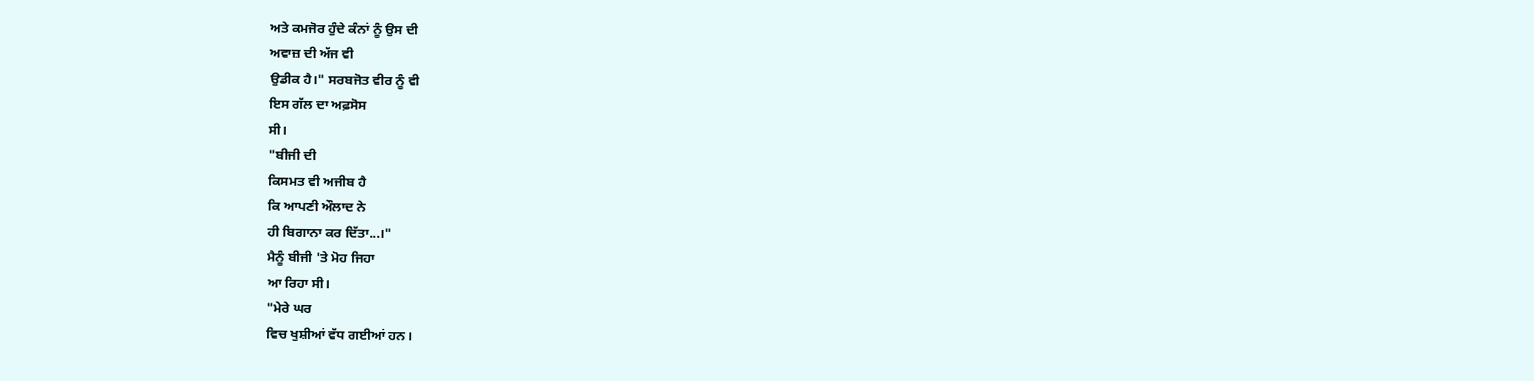ਅਤੇ ਕਮਜੋਰ ਹੁੰਦੇ ਕੰਨਾਂ ਨੂੰ ਉਸ ਦੀ
ਅਵਾਜ਼ ਦੀ ਅੱਜ ਵੀ
ਉਡੀਕ ਹੈ।" ਸਰਬਜੋਤ ਵੀਰ ਨੂੰ ਵੀ
ਇਸ ਗੱਲ ਦਾ ਅਫ਼ਸੋਸ
ਸੀ।
"ਬੀਜੀ ਦੀ
ਕਿਸਮਤ ਵੀ ਅਜੀਬ ਹੈ
ਕਿ ਆਪਣੀ ਔਲਾਦ ਨੇ
ਹੀ ਬਿਗਾਨਾ ਕਰ ਦਿੱਤਾ...।"
ਮੈਨੂੰ ਬੀਜੀ 'ਤੇ ਮੋਹ ਜਿਹਾ
ਆ ਰਿਹਾ ਸੀ।
"ਮੇਰੇ ਘਰ
ਵਿਚ ਖੁਸ਼ੀਆਂ ਵੱਧ ਗਈਆਂ ਹਨ।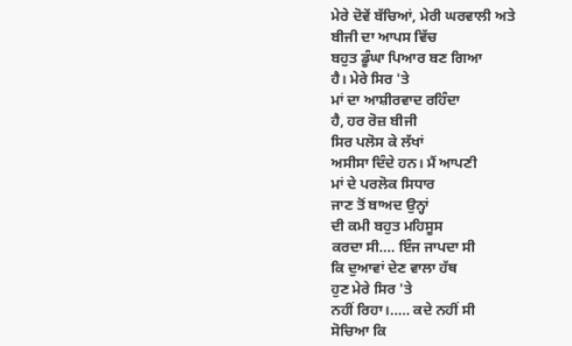ਮੇਰੇ ਦੋਵੇਂ ਬੱਚਿਆਂ, ਮੇਰੀ ਘਰਵਾਲੀ ਅਤੇ
ਬੀਜੀ ਦਾ ਆਪਸ ਵਿੱਚ
ਬਹੁਤ ਡੂੰਘਾ ਪਿਆਰ ਬਣ ਗਿਆ
ਹੈ। ਮੇਰੇ ਸਿਰ 'ਤੇ
ਮਾਂ ਦਾ ਆਸ਼ੀਰਵਾਦ ਰਹਿੰਦਾ
ਹੈ, ਹਰ ਰੋਜ਼ ਬੀਜੀ
ਸਿਰ ਪਲੋਸ ਕੇ ਲੱਖਾਂ
ਅਸੀਸਾ ਦਿੰਦੇ ਹਨ। ਮੈਂ ਆਪਣੀ
ਮਾਂ ਦੇ ਪਰਲੋਕ ਸਿਧਾਰ
ਜਾਣ ਤੋਂ ਬਾਅਦ ਉਨ੍ਹਾਂ
ਦੀ ਕਮੀ ਬਹੁਤ ਮਹਿਸੂਸ
ਕਰਦਾ ਸੀ.... ਇੰਜ ਜਾਪਦਾ ਸੀ
ਕਿ ਦੁਆਵਾਂ ਦੇਣ ਵਾਲਾ ਹੱਥ
ਹੁਣ ਮੇਰੇ ਸਿਰ 'ਤੇ
ਨਹੀਂ ਰਿਹਾ।..... ਕਦੇ ਨਹੀਂ ਸੀ
ਸੋਚਿਆ ਕਿ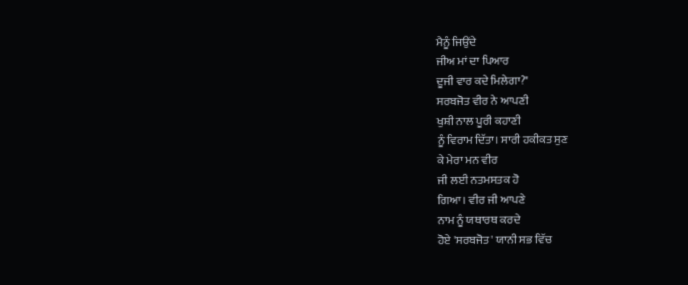ਮੈਨੂੰ ਜਿਉਂਦੇ
ਜੀਅ ਮਾਂ ਦਾ ਪਿਆਰ
ਦੂਜੀ ਵਾਰ ਕਦੇ ਮਿਲੇਗਾ?"
ਸਰਬਜੋਤ ਵੀਰ ਨੇ ਆਪਣੀ
ਖੁਸ਼ੀ ਨਾਲ ਪੂਰੀ ਕਹਾਣੀ
ਨੂੰ ਵਿਰਾਮ ਦਿੱਤਾ। ਸਾਰੀ ਹਕੀਕਤ ਸੁਣ
ਕੇ ਮੇਰਾ ਮਨ ਵੀਰ
ਜੀ ਲਈ ਨਤਮਸਤਕ ਹੋ
ਗਿਆ। ਵੀਰ ਜੀ ਆਪਣੇ
ਨਾਮ ਨੂੰ ਯਥਾਰਥ ਕਰਦੇ
ਹੋਏ 'ਸਰਬਜੋਤ' ਯਾਨੀ ਸਭ ਵਿੱਚ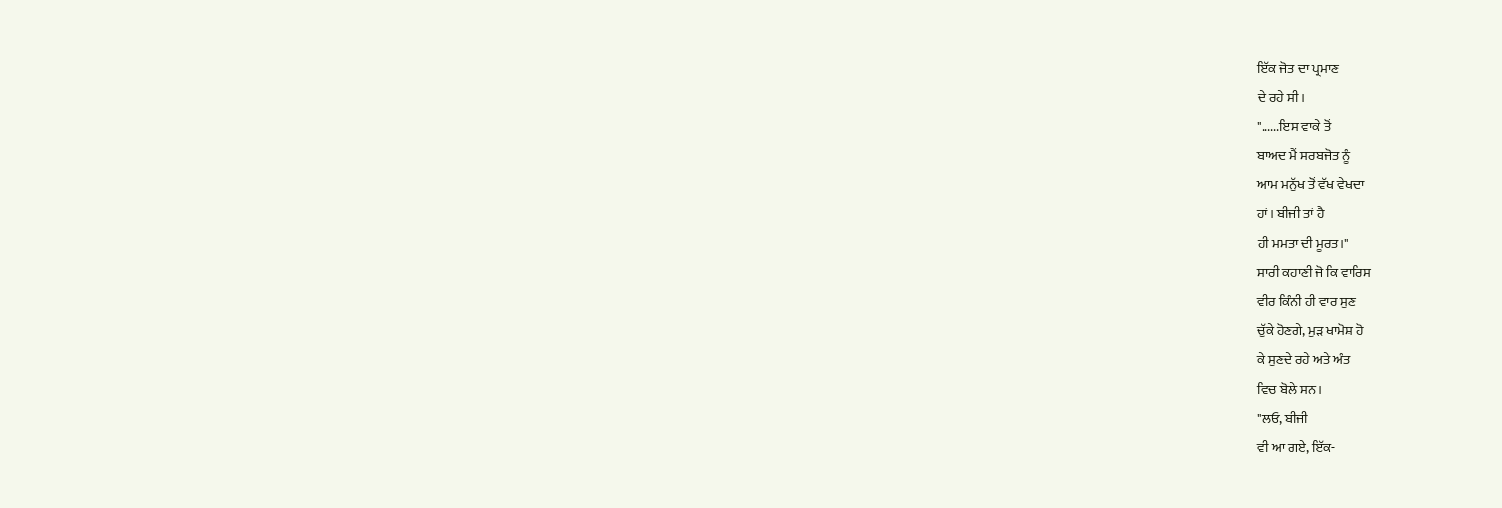ਇੱਕ ਜੋਤ ਦਾ ਪ੍ਰਮਾਣ
ਦੇ ਰਹੇ ਸੀ।
"......ਇਸ ਵਾਕੇ ਤੋਂ
ਬਾਅਦ ਮੈਂ ਸਰਬਜੋਤ ਨੂੰ
ਆਮ ਮਨੁੱਖ ਤੋਂ ਵੱਖ ਵੇਖਦਾ
ਹਾਂ। ਬੀਜੀ ਤਾਂ ਹੈ
ਹੀ ਮਮਤਾ ਦੀ ਮੂਰਤ।"
ਸਾਰੀ ਕਹਾਣੀ ਜੋ ਕਿ ਵਾਰਿਸ
ਵੀਰ ਕਿੰਨੀ ਹੀ ਵਾਰ ਸੁਣ
ਚੁੱਕੇ ਹੋਣਗੇ, ਮੁੜ ਖਾਮੋਸ਼ ਹੋ
ਕੇ ਸੁਣਦੇ ਰਹੇ ਅਤੇ ਅੰਤ
ਵਿਚ ਬੋਲੇ ਸਨ।
"ਲਓ, ਬੀਜੀ
ਵੀ ਆ ਗਏ, ਇੱਕ-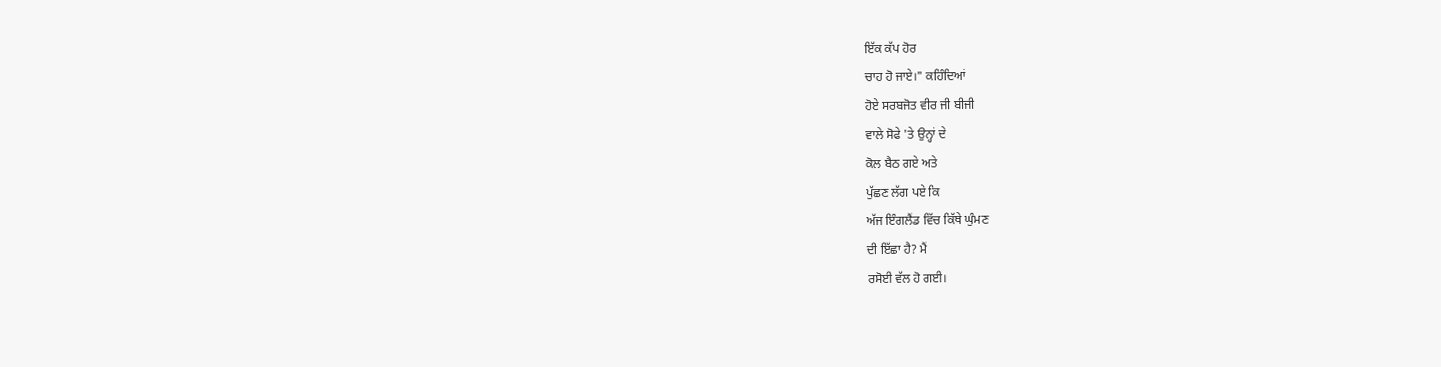ਇੱਕ ਕੱਪ ਹੋਰ
ਚਾਹ ਹੋ ਜਾਏ।" ਕਹਿੰਦਿਆਂ
ਹੋਏ ਸਰਬਜੋਤ ਵੀਰ ਜੀ ਬੀਜੀ
ਵਾਲੇ ਸੋਫੇ 'ਤੇ ਉਨ੍ਹਾਂ ਦੇ
ਕੋਲ ਬੈਠ ਗਏ ਅਤੇ
ਪੁੱਛਣ ਲੱਗ ਪਏ ਕਿ
ਅੱਜ ਇੰਗਲੈਂਡ ਵਿੱਚ ਕਿੱਥੇ ਘੁੰਮਣ
ਦੀ ਇੱਛਾ ਹੈ? ਮੈਂ
ਰਸੋਈ ਵੱਲ ਹੋ ਗਈ।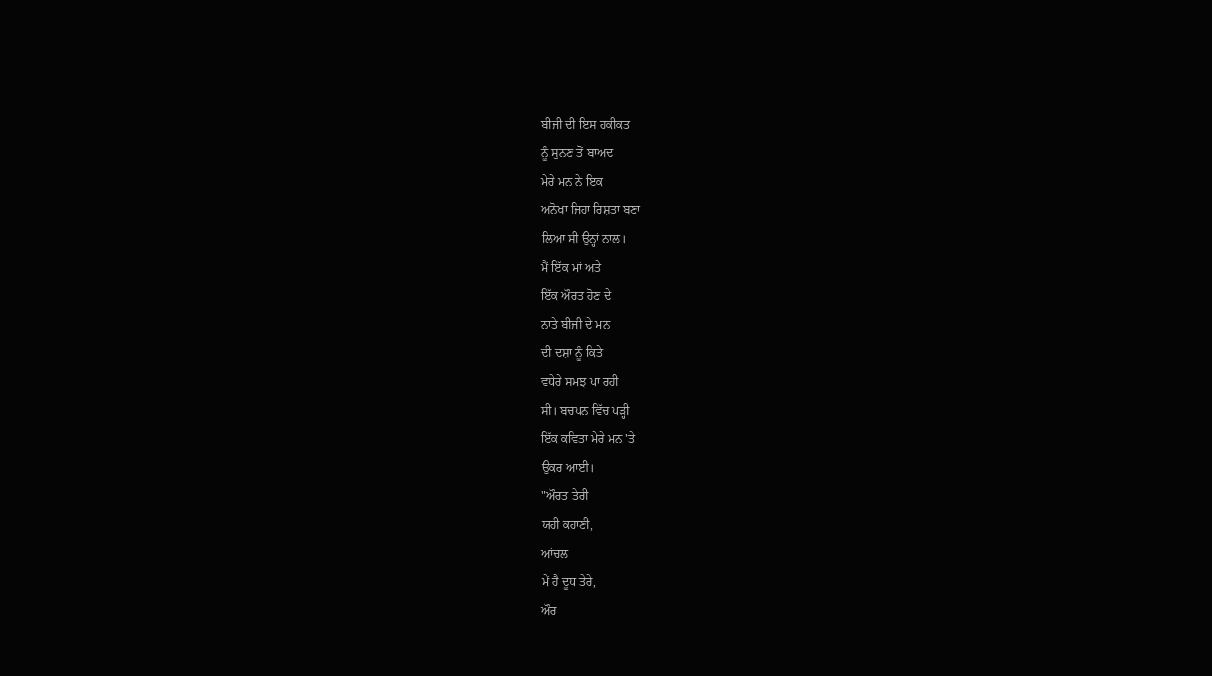ਬੀਜੀ ਦੀ ਇਸ ਹਕੀਕਤ
ਨੂੰ ਸੁਨਣ ਤੋਂ ਬਾਅਦ
ਮੇਰੇ ਮਨ ਨੇ ਇਕ
ਅਨੋਖਾ ਜਿਹਾ ਰਿਸ਼ਤਾ ਬਣਾ
ਲਿਆ ਸੀ ਉਨ੍ਹਾਂ ਨਾਲ।
ਮੈਂ ਇੱਕ ਮਾਂ ਅਤੇ
ਇੱਕ ਔਰਤ ਹੋਣ ਦੇ
ਨਾਤੇ ਬੀਜੀ ਦੇ ਮਨ
ਦੀ ਦਸ਼ਾ ਨੂੰ ਕਿਤੇ
ਵਧੇਰੇ ਸਮਝ ਪਾ ਰਹੀ
ਸੀ। ਬਚਪਨ ਵਿੱਚ ਪੜ੍ਹੀ
ਇੱਕ ਕਵਿਤਾ ਮੇਰੇ ਮਨ 'ਤੇ
ਉਕਰ ਆਈ।
"ਔਰਤ ਤੇਰੀ
ਯਹੀ ਕਹਾਣੀ,
ਆਂਚਲ
ਮੇਂ ਹੈ ਦੂਧ ਤੇਰੇ,
ਔਰ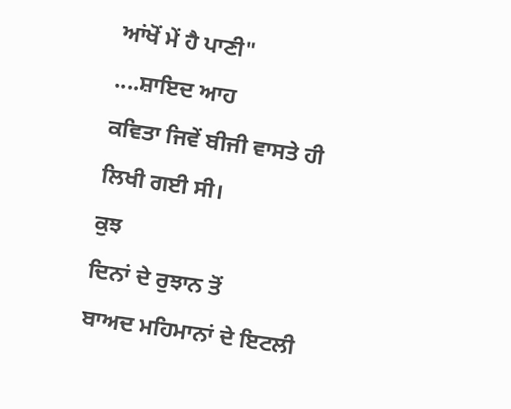ਆਂਖੋਂ ਮੇਂ ਹੈ ਪਾਣੀ"
....ਸ਼ਾਇਦ ਆਹ
ਕਵਿਤਾ ਜਿਵੇਂ ਬੀਜੀ ਵਾਸਤੇ ਹੀ
ਲਿਖੀ ਗਈ ਸੀ।
ਕੁਝ
ਦਿਨਾਂ ਦੇ ਰੁਝਾਨ ਤੋਂ
ਬਾਅਦ ਮਹਿਮਾਨਾਂ ਦੇ ਇਟਲੀ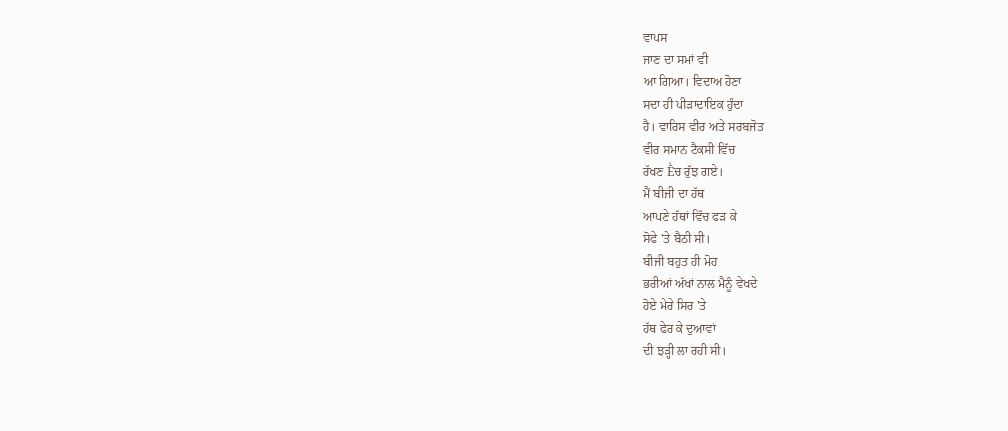ਵਾਪਸ
ਜਾਣ ਦਾ ਸਮਾਂ ਵੀ
ਆ ਗਿਆ। ਵਿਦਾਅ ਹੋਣਾ
ਸਦਾ ਹੀ ਪੀੜਾਦਾਇਕ ਹੁੰਦਾ
ਹੈ। ਵਾਰਿਸ ਵੀਰ ਅਤੇ ਸਰਬਜੋਤ
ਵੀਰ ਸਮਾਨ ਟੈਕਸੀ ਵਿੱਚ
ਰੱਖਣ Ḕਚ ਰੁੱਝ ਗਏ।
ਮੈਂ ਬੀਜੀ ਦਾ ਹੱਥ
ਆਪਣੇ ਹੱਥਾਂ ਵਿੱਚ ਫੜ ਕੇ
ਸੋਫੇ 'ਤੇ ਬੈਠੀ ਸੀ।
ਬੀਜੀ ਬਹੁਤ ਹੀ ਮੋਹ
ਭਰੀਆਂ ਅੱਖਾਂ ਨਾਲ ਮੈਨੂੰ ਵੇਖਦੇ
ਹੋਏ ਮੇਰੇ ਸਿਰ 'ਤੇ
ਹੱਥ ਫੇਰ ਕੇ ਦੁਆਵਾਂ
ਦੀ ਝੜ੍ਹੀ ਲਾ ਰਹੀ ਸੀ।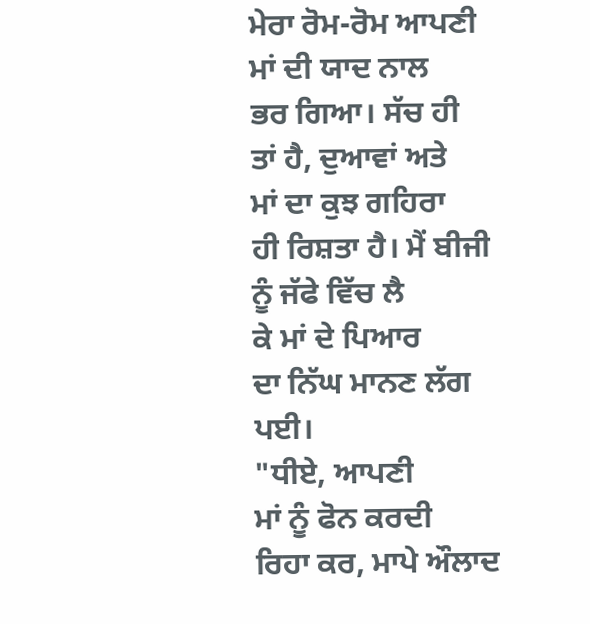ਮੇਰਾ ਰੋਮ-ਰੋਮ ਆਪਣੀ
ਮਾਂ ਦੀ ਯਾਦ ਨਾਲ
ਭਰ ਗਿਆ। ਸੱਚ ਹੀ
ਤਾਂ ਹੈ, ਦੁਆਵਾਂ ਅਤੇ
ਮਾਂ ਦਾ ਕੁਝ ਗਹਿਰਾ
ਹੀ ਰਿਸ਼ਤਾ ਹੈ। ਮੈਂ ਬੀਜੀ
ਨੂੰ ਜੱਫੇ ਵਿੱਚ ਲੈ
ਕੇ ਮਾਂ ਦੇ ਪਿਆਰ
ਦਾ ਨਿੱਘ ਮਾਨਣ ਲੱਗ
ਪਈ।
"ਧੀਏ, ਆਪਣੀ
ਮਾਂ ਨੂੰ ਫੋਨ ਕਰਦੀ
ਰਿਹਾ ਕਰ, ਮਾਪੇ ਔਲਾਦ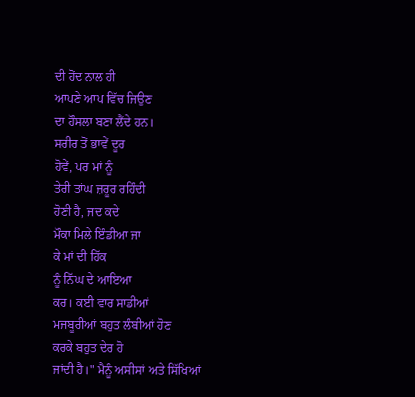ਦੀ ਹੋਂਦ ਨਾਲ ਹੀ
ਆਪਣੇ ਆਪ ਵਿੱਚ ਜਿਉਣ
ਦਾ ਹੌਸਲਾ ਬਣਾ ਲੈਂਦੇ ਹਨ।
ਸਰੀਰ ਤੋਂ ਭਾਵੇਂ ਦੂਰ
ਹੋਵੇਂ, ਪਰ ਮਾਂ ਨੂੰ
ਤੇਰੀ ਤਾਂਘ ਜ਼ਰੂਰ ਰਹਿੰਦੀ
ਹੋਣੀ ਹੈ, ਜਦ ਕਦੇ
ਮੌਕਾ ਮਿਲੇ ਇੰਡੀਆ ਜਾ
ਕੇ ਮਾਂ ਦੀ ਹਿੱਕ
ਨੂੰ ਨਿੱਘ ਦੇ ਆਇਆ
ਕਰ। ਕਈ ਵਾਰ ਸਾਡੀਆਂ
ਮਜਬੂਰੀਆਂ ਬਹੁਤ ਲੰਬੀਆਂ ਹੋਣ
ਕਰਕੇ ਬਹੁਤ ਦੇਰ ਹੋ
ਜਾਂਦੀ ਹੈ।" ਮੈਨੂੰ ਅਸੀਸਾਂ ਅਤੇ ਸਿੱਖਿਆਂ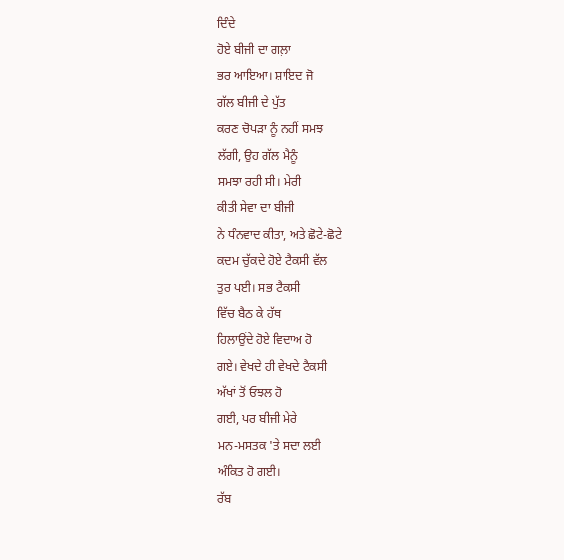ਦਿੰਦੇ
ਹੋਏ ਬੀਜੀ ਦਾ ਗਲ਼ਾ
ਭਰ ਆਇਆ। ਸ਼ਾਇਦ ਜੋ
ਗੱਲ ਬੀਜੀ ਦੇ ਪੁੱਤ
ਕਰਣ ਚੋਪੜਾ ਨੂੰ ਨਹੀਂ ਸਮਝ
ਲੱਗੀ, ਉਹ ਗੱਲ ਮੈਨੂੰ
ਸਮਝਾ ਰਹੀ ਸੀ। ਮੇਰੀ
ਕੀਤੀ ਸੇਵਾ ਦਾ ਬੀਜੀ
ਨੇ ਧੰਨਵਾਦ ਕੀਤਾ, ਅਤੇ ਛੋਟੇ-ਛੋਟੇ
ਕਦਮ ਚੁੱਕਦੇ ਹੋਏ ਟੈਕਸੀ ਵੱਲ
ਤੁਰ ਪਈ। ਸਭ ਟੈਕਸੀ
ਵਿੱਚ ਬੈਠ ਕੇ ਹੱਥ
ਹਿਲਾਉਂਦੇ ਹੋਏ ਵਿਦਾਅ ਹੋ
ਗਏ। ਵੇਖਦੇ ਹੀ ਵੇਖਦੇ ਟੈਕਸੀ
ਅੱਖਾਂ ਤੋਂ ਓਝਲ ਹੋ
ਗਈ, ਪਰ ਬੀਜੀ ਮੇਰੇ
ਮਨ-ਮਸਤਕ 'ਤੇ ਸਦਾ ਲਈ
ਅੰਕਿਤ ਹੋ ਗਈ।
ਰੱਬ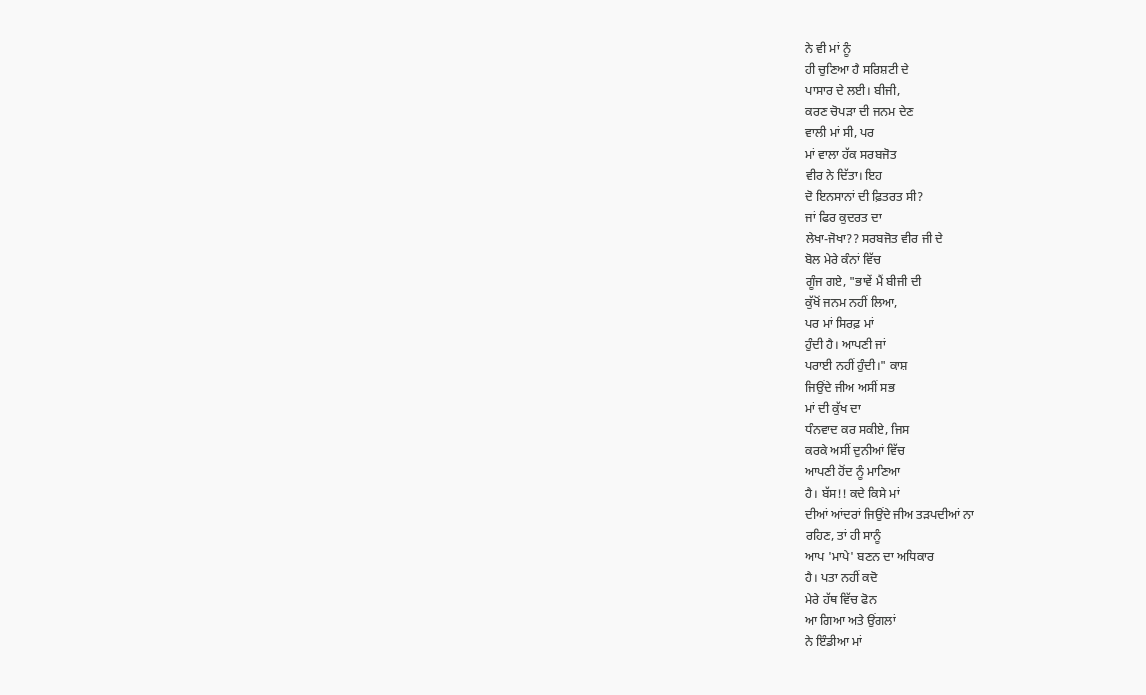ਨੇ ਵੀ ਮਾਂ ਨੂੰ
ਹੀ ਚੁਣਿਆ ਹੈ ਸਰਿਸ਼ਟੀ ਦੇ
ਪਾਸਾਰ ਦੇ ਲਈ। ਬੀਜੀ,
ਕਰਣ ਚੋਪੜਾ ਦੀ ਜਨਮ ਦੇਣ
ਵਾਲੀ ਮਾਂ ਸੀ, ਪਰ
ਮਾਂ ਵਾਲਾ ਹੱਕ ਸਰਬਜੋਤ
ਵੀਰ ਨੇ ਦਿੱਤਾ। ਇਹ
ਦੋ ਇਨਸਾਨਾਂ ਦੀ ਫ਼ਿਤਰਤ ਸੀ?
ਜਾਂ ਫਿਰ ਕੁਦਰਤ ਦਾ
ਲੇਖਾ-ਜੋਖਾ?? ਸਰਬਜੋਤ ਵੀਰ ਜੀ ਦੇ
ਬੋਲ ਮੇਰੇ ਕੰਨਾਂ ਵਿੱਚ
ਗੂੰਜ ਗਏ, "ਭਾਵੇਂ ਮੈਂ ਬੀਜੀ ਦੀ
ਕੁੱਖੋਂ ਜਨਮ ਨਹੀਂ ਲਿਆ,
ਪਰ ਮਾਂ ਸਿਰਫ਼ ਮਾਂ
ਹੁੰਦੀ ਹੈ। ਆਪਣੀ ਜਾਂ
ਪਰਾਈ ਨਹੀਂ ਹੁੰਦੀ।" ਕਾਸ਼
ਜਿਉਂਦੇ ਜੀਅ ਅਸੀਂ ਸਭ
ਮਾਂ ਦੀ ਕੁੱਖ ਦਾ
ਧੰਨਵਾਦ ਕਰ ਸਕੀਏ, ਜਿਸ
ਕਰਕੇ ਅਸੀਂ ਦੁਨੀਆਂ ਵਿੱਚ
ਆਪਣੀ ਹੋਂਦ ਨੂੰ ਮਾਣਿਆ
ਹੈ। ਬੱਸ!! ਕਦੇ ਕਿਸੇ ਮਾਂ
ਦੀਆਂ ਆਂਦਰਾਂ ਜਿਉਂਦੇ ਜੀਅ ਤੜਪਦੀਆਂ ਨਾ
ਰਹਿਣ, ਤਾਂ ਹੀ ਸਾਨੂੰ
ਆਪ 'ਮਾਪੇ' ਬਣਨ ਦਾ ਅਧਿਕਾਰ
ਹੈ। ਪਤਾ ਨਹੀਂ ਕਦੋ
ਮੇਰੇ ਹੱਥ ਵਿੱਚ ਫੋਨ
ਆ ਗਿਆ ਅਤੇ ਉਂਗਲਾਂ
ਨੇ ਇੰਡੀਆ ਮਾਂ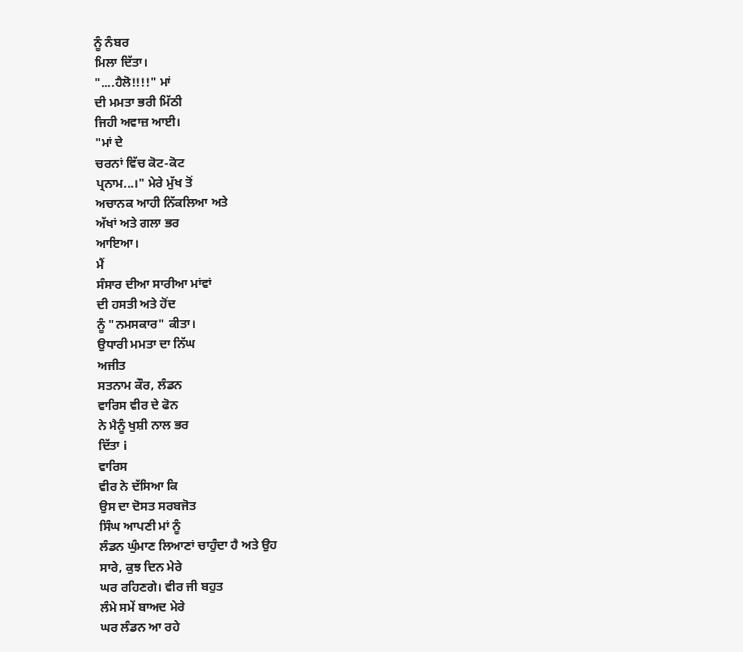ਨੂੰ ਨੰਬਰ
ਮਿਲਾ ਦਿੱਤਾ।
"....ਹੈਲੋ!!!!" ਮਾਂ
ਦੀ ਮਮਤਾ ਭਰੀ ਮਿੱਠੀ
ਜਿਹੀ ਅਵਾਜ਼ ਆਈ।
"ਮਾਂ ਦੇ
ਚਰਨਾਂ ਵਿੱਚ ਕੋਟ-ਕੋਟ
ਪ੍ਰਨਾਮ...।" ਮੇਰੇ ਮੁੱਖ ਤੋਂ
ਅਚਾਨਕ ਆਹੀ ਨਿੱਕਲਿਆ ਅਤੇ
ਅੱਖਾਂ ਅਤੇ ਗਲਾ ਭਰ
ਆਇਆ।
ਮੈਂ
ਸੰਸਾਰ ਦੀਆ ਸਾਰੀਆ ਮਾਂਵਾਂ
ਦੀ ਹਸਤੀ ਅਤੇ ਹੋਂਦ
ਨੂੰ "ਨਮਸਕਾਰ" ਕੀਤਾ।
ਉਧਾਰੀ ਮਮਤਾ ਦਾ ਨਿੱਘ
ਅਜੀਤ
ਸਤਨਾਮ ਕੌਰ, ਲੰਡਨ
ਵਾਰਿਸ ਵੀਰ ਦੇ ਫੋਨ
ਨੇ ਮੈਨੂੰ ਖੁਸ਼ੀ ਨਾਲ ਭਰ
ਦਿੱਤਾ i
ਵਾਰਿਸ
ਵੀਰ ਨੇ ਦੱਸਿਆ ਕਿ
ਉਸ ਦਾ ਦੋਸਤ ਸਰਬਜੋਤ
ਸਿੰਘ ਆਪਣੀ ਮਾਂ ਨੂੰ
ਲੰਡਨ ਘੁੰਮਾਣ ਲਿਆਣਾਂ ਚਾਹੁੰਦਾ ਹੈ ਅਤੇ ਉਹ
ਸਾਰੇ, ਕੁਝ ਦਿਨ ਮੇਰੇ
ਘਰ ਰਹਿਣਗੇ। ਵੀਰ ਜੀ ਬਹੁਤ
ਲੰਮੇ ਸਮੇਂ ਬਾਅਦ ਮੇਰੇ
ਘਰ ਲੰਡਨ ਆ ਰਹੇ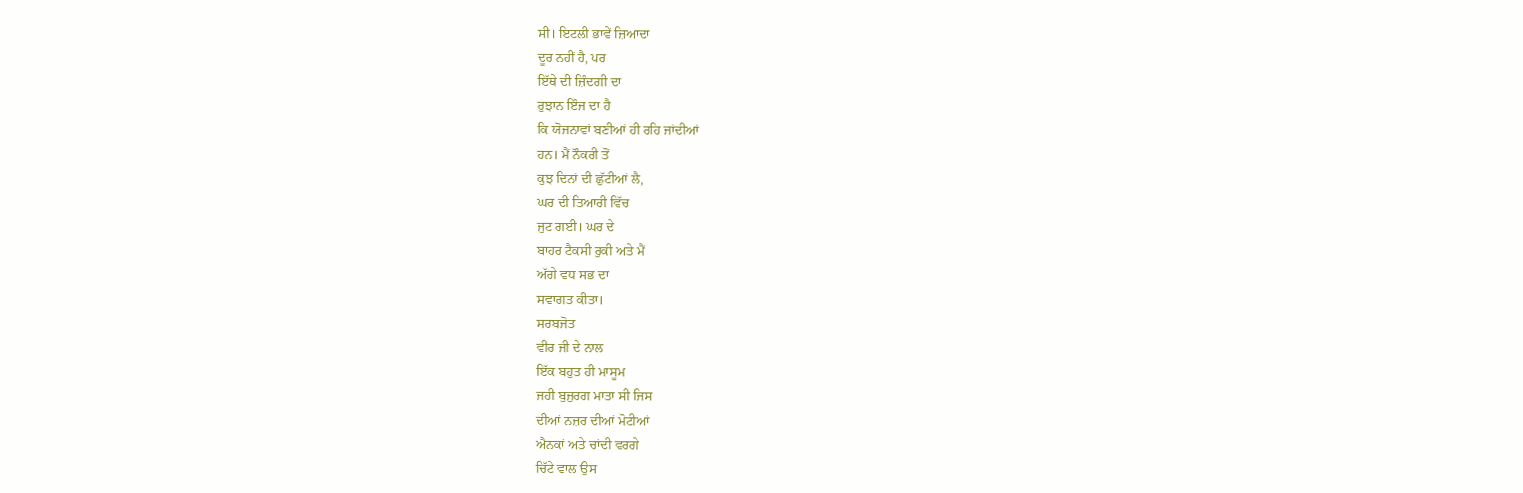ਸੀ। ਇਟਲੀ ਭਾਵੇਂ ਜ਼ਿਆਦਾ
ਦੂਰ ਨਹੀਂ ਹੈ, ਪਰ
ਇੱਥੇ ਦੀ ਜ਼ਿੰਦਗੀ ਦਾ
ਰੁਝਾਨ ਇੰਜ ਦਾ ਹੈ
ਕਿ ਯੋਜਨਾਵਾਂ ਬਣੀਆਂ ਹੀ ਰਹਿ ਜਾਂਦੀਆਂ
ਹਨ। ਮੈਂ ਨੌਕਰੀ ਤੋਂ
ਕੁਝ ਦਿਨਾਂ ਦੀ ਛੁੱਟੀਆਂ ਲੈ,
ਘਰ ਦੀ ਤਿਆਰੀ ਵਿੱਚ
ਜੁਟ ਗਈ। ਘਰ ਦੇ
ਬਾਹਰ ਟੈਕਸੀ ਰੁਕੀ ਅਤੇ ਮੈਂ
ਅੱਗੇ ਵਧ ਸਭ ਦਾ
ਸਵਾਗਤ ਕੀਤਾ।
ਸਰਬਜੋਤ
ਵੀਰ ਜੀ ਦੇ ਨਾਲ
ਇੱਕ ਬਹੁਤ ਹੀ ਮਾਸੂਮ
ਜਹੀ ਬੁਜੁਰਗ ਮਾਤਾ ਸੀ ਜਿਸ
ਦੀਆਂ ਨਜ਼ਰ ਦੀਆਂ ਮੋਟੀਆਂ
ਐਨਕਾਂ ਅਤੇ ਚਾਂਦੀ ਵਰਗੇ
ਚਿੱਟੇ ਵਾਲ ਉਸ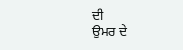ਦੀ
ਉਮਰ ਦੇ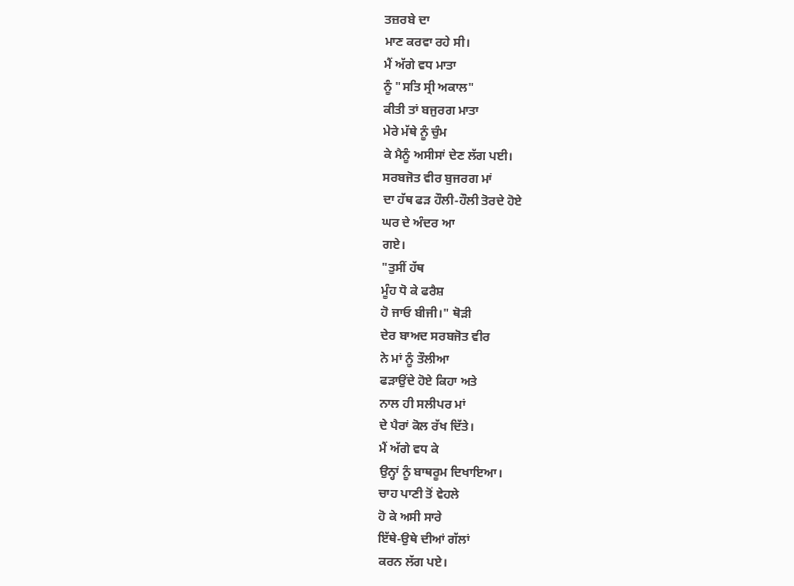ਤਜ਼ਰਬੇ ਦਾ
ਮਾਣ ਕਰਵਾ ਰਹੇ ਸੀ।
ਮੈਂ ਅੱਗੇ ਵਧ ਮਾਤਾ
ਨੂੰ "ਸਤਿ ਸ੍ਰੀ ਅਕਾਲ"
ਕੀਤੀ ਤਾਂ ਬਜੁਰਗ ਮਾਤਾ
ਮੇਰੇ ਮੱਥੇ ਨੂੰ ਚੁੰਮ
ਕੇ ਮੈਨੂੰ ਅਸੀਸਾਂ ਦੇਣ ਲੱਗ ਪਈ।
ਸਰਬਜੋਤ ਵੀਰ ਬੁਜਰਗ ਮਾਂ
ਦਾ ਹੱਥ ਫੜ ਹੌਲੀ-ਹੌਲੀ ਤੋਰਦੇ ਹੋਏ
ਘਰ ਦੇ ਅੰਦਰ ਆ
ਗਏ।
"ਤੁਸੀਂ ਹੱਥ
ਮੂੰਹ ਧੋ ਕੇ ਫਰੈਸ਼
ਹੋ ਜਾਓ ਬੀਜੀ।" ਥੋੜੀ
ਦੇਰ ਬਾਅਦ ਸਰਬਜੋਤ ਵੀਰ
ਨੇ ਮਾਂ ਨੂੰ ਤੌਲੀਆ
ਫੜਾਉਂਦੇ ਹੋਏ ਕਿਹਾ ਅਤੇ
ਨਾਲ ਹੀ ਸਲੀਪਰ ਮਾਂ
ਦੇ ਪੈਰਾਂ ਕੋਲ ਰੱਖ ਦਿੱਤੇ।
ਮੈਂ ਅੱਗੇ ਵਧ ਕੇ
ਉਨ੍ਹਾਂ ਨੂੰ ਬਾਥਰੂਮ ਦਿਖਾਇਆ।
ਚਾਹ ਪਾਣੀ ਤੋਂ ਵੇਹਲੇ
ਹੋ ਕੇ ਅਸੀ ਸਾਰੇ
ਇੱਥੇ-ਉਥੇ ਦੀਆਂ ਗੱਲਾਂ
ਕਰਨ ਲੱਗ ਪਏ।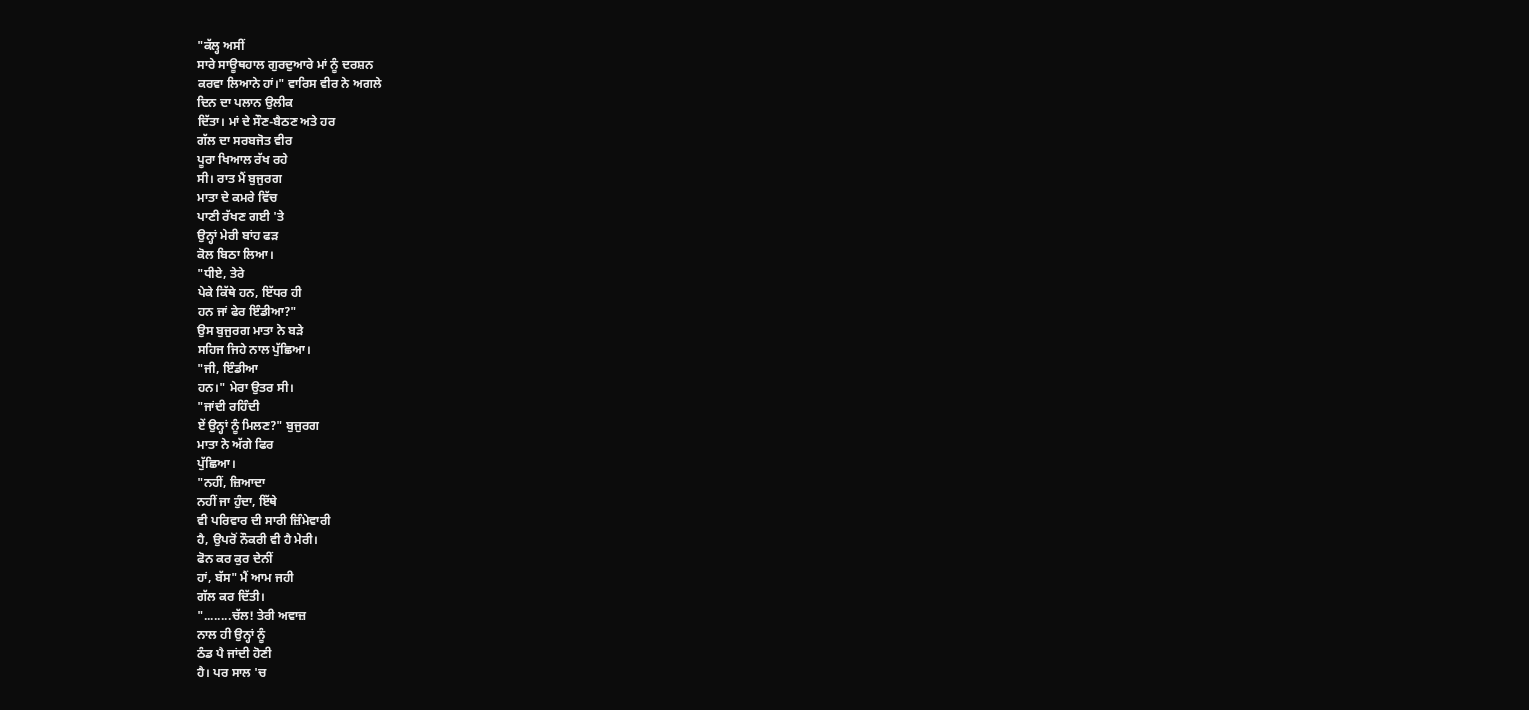"ਕੱਲ੍ਹ ਅਸੀਂ
ਸਾਰੇ ਸਾਊਥਹਾਲ ਗੁਰਦੁਆਰੇ ਮਾਂ ਨੂੰ ਦਰਸ਼ਨ
ਕਰਵਾ ਲਿਆਨੇ ਹਾਂ।" ਵਾਰਿਸ ਵੀਰ ਨੇ ਅਗਲੇ
ਦਿਨ ਦਾ ਪਲਾਨ ਉਲੀਕ
ਦਿੱਤਾ। ਮਾਂ ਦੇ ਸੌਣ-ਬੈਠਣ ਅਤੇ ਹਰ
ਗੱਲ ਦਾ ਸਰਬਜੋਤ ਵੀਰ
ਪੂਰਾ ਖਿਆਲ ਰੱਖ ਰਹੇ
ਸੀ। ਰਾਤ ਮੈਂ ਬੁਜੁਰਗ
ਮਾਤਾ ਦੇ ਕਮਰੇ ਵਿੱਚ
ਪਾਣੀ ਰੱਖਣ ਗਈ 'ਤੇ
ਉਨ੍ਹਾਂ ਮੇਰੀ ਬਾਂਹ ਫੜ
ਕੋਲ ਬਿਠਾ ਲਿਆ।
"ਧੀਏ, ਤੇਰੇ
ਪੇਕੇ ਕਿੱਥੇ ਹਨ, ਇੱਧਰ ਹੀ
ਹਨ ਜਾਂ ਫੇਰ ਇੰਡੀਆ?"
ਉਸ ਬੁਜੁਰਗ ਮਾਤਾ ਨੇ ਬੜੇ
ਸਹਿਜ ਜਿਹੇ ਨਾਲ ਪੁੱਛਿਆ।
"ਜੀ, ਇੰਡੀਆ
ਹਨ।" ਮੇਰਾ ਉਤਰ ਸੀ।
"ਜਾਂਦੀ ਰਹਿੰਦੀ
ਏਂ ਉਨ੍ਹਾਂ ਨੂੰ ਮਿਲਣ?" ਬੁਜੁਰਗ
ਮਾਤਾ ਨੇ ਅੱਗੇ ਫਿਰ
ਪੁੱਛਿਆ।
"ਨਹੀਂ, ਜ਼ਿਆਦਾ
ਨਹੀਂ ਜਾ ਹੁੰਦਾ, ਇੱਥੇ
ਵੀ ਪਰਿਵਾਰ ਦੀ ਸਾਰੀ ਜ਼ਿੰਮੇਵਾਰੀ
ਹੈ, ਉਪਰੋਂ ਨੌਕਰੀ ਵੀ ਹੈ ਮੇਰੀ।
ਫੋਨ ਕਰ ਕੁਰ ਦੇਨੀਂ
ਹਾਂ, ਬੱਸ" ਮੈਂ ਆਮ ਜਹੀ
ਗੱਲ ਕਰ ਦਿੱਤੀ।
"........ਚੱਲ! ਤੇਰੀ ਅਵਾਜ਼
ਨਾਲ ਹੀ ਉਨ੍ਹਾਂ ਨੂੰ
ਠੰਡ ਪੈ ਜਾਂਦੀ ਹੋਣੀ
ਹੈ। ਪਰ ਸਾਲ 'ਚ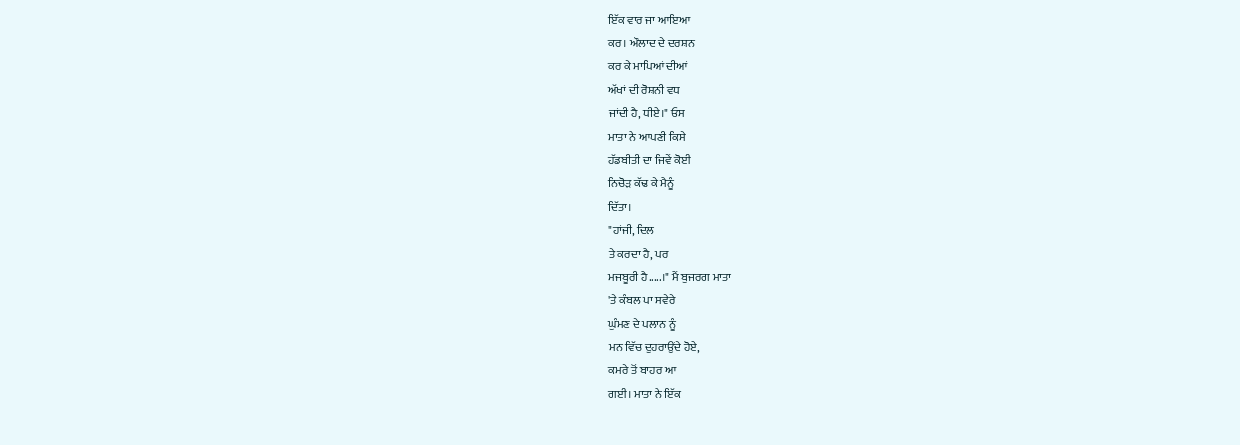ਇੱਕ ਵਾਰ ਜਾ ਆਇਆ
ਕਰ। ਔਲਾਦ ਦੇ ਦਰਸ਼ਨ
ਕਰ ਕੇ ਮਾਪਿਆਂ ਦੀਆਂ
ਅੱਖਾਂ ਦੀ ਰੋਸ਼ਨੀ ਵਧ
ਜਾਂਦੀ ਹੈ, ਧੀਏ।" ਓਸ
ਮਾਤਾ ਨੇ ਆਪਣੀ ਕਿਸੇ
ਹੱਡਬੀਤੀ ਦਾ ਜਿਵੇਂ ਕੋਈ
ਨਿਚੋੜ ਕੱਢ ਕੇ ਮੈਨੂੰ
ਦਿੱਤਾ।
"ਹਾਂਜੀ, ਦਿਲ
ਤੇ ਕਰਦਾ ਹੈ, ਪਰ
ਮਜਬੂਰੀ ਹੈ.....।" ਮੈਂ ਬੁਜਰਗ ਮਾਤਾ
'ਤੇ ਕੰਬਲ ਪਾ ਸਵੇਰੇ
ਘੁੰਮਣ ਦੇ ਪਲਾਨ ਨੂੰ
ਮਨ ਵਿੱਚ ਦੁਹਰਾਉਂਦੇ ਹੋਏ,
ਕਮਰੇ ਤੋਂ ਬਾਹਰ ਆ
ਗਈ। ਮਾਤਾ ਨੇ ਇੱਕ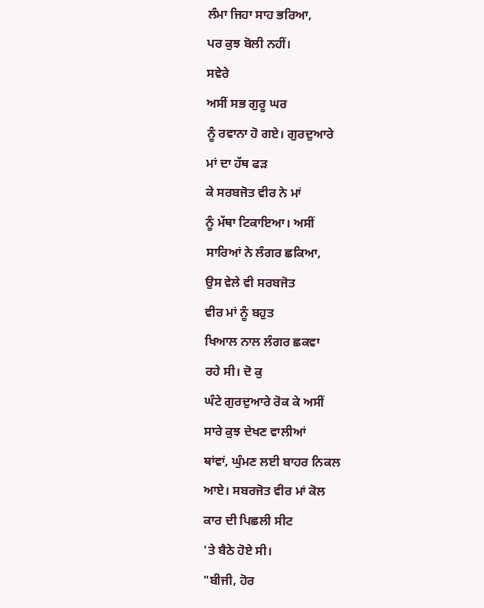ਲੰਮਾ ਜਿਹਾ ਸਾਹ ਭਰਿਆ,
ਪਰ ਕੁਝ ਬੋਲੀ ਨਹੀਂ।
ਸਵੇਰੇ
ਅਸੀਂ ਸਭ ਗੁਰੂ ਘਰ
ਨੂੰ ਰਵਾਨਾ ਹੋ ਗਏ। ਗੁਰਦੁਆਰੇ
ਮਾਂ ਦਾ ਹੱਥ ਫੜ
ਕੇ ਸਰਬਜੋਤ ਵੀਰ ਨੇ ਮਾਂ
ਨੂੰ ਮੱਥਾ ਟਿਕਾਇਆ। ਅਸੀਂ
ਸਾਰਿਆਂ ਨੇ ਲੰਗਰ ਛਕਿਆ,
ਉਸ ਵੇਲੇ ਵੀ ਸਰਬਜੋਤ
ਵੀਰ ਮਾਂ ਨੂੰ ਬਹੁਤ
ਖਿਆਲ ਨਾਲ ਲੰਗਰ ਛਕਵਾ
ਰਹੇ ਸੀ। ਦੋ ਕੁ
ਘੰਟੇ ਗੁਰਦੁਆਰੇ ਰੋਕ ਕੇ ਅਸੀਂ
ਸਾਰੇ ਕੁਝ ਦੇਖਣ ਵਾਲੀਆਂ
ਥਾਂਵਾਂ, ਘੁੰਮਣ ਲਈ ਬਾਹਰ ਨਿਕਲ
ਆਏ। ਸਬਰਜੋਤ ਵੀਰ ਮਾਂ ਕੋਲ
ਕਾਰ ਦੀ ਪਿਛਲੀ ਸੀਟ
'ਤੇ ਬੈਠੇ ਹੋਏ ਸੀ।
"ਬੀਜੀ, ਹੋਰ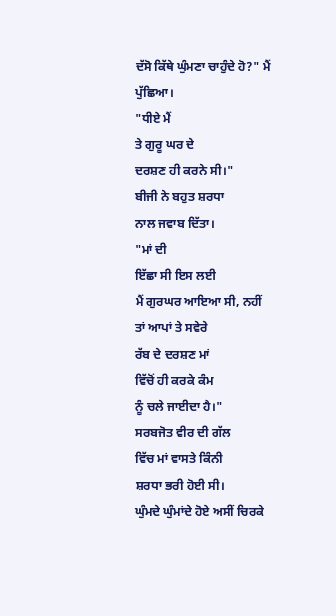ਦੱਸੋ ਕਿੱਥੇ ਘੁੰਮਣਾ ਚਾਹੁੰਦੇ ਹੋ?" ਮੈਂ ਪੁੱਛਿਆ।
"ਧੀਏ ਮੈਂ
ਤੇ ਗੁਰੂ ਘਰ ਦੇ
ਦਰਸ਼ਣ ਹੀ ਕਰਨੇ ਸੀ।"
ਬੀਜੀ ਨੇ ਬਹੁਤ ਸ਼ਰਧਾ
ਨਾਲ ਜਵਾਬ ਦਿੱਤਾ।
"ਮਾਂ ਦੀ
ਇੱਛਾ ਸੀ ਇਸ ਲਈ
ਮੈਂ ਗੁਰਘਰ ਆਇਆ ਸੀ, ਨਹੀਂ
ਤਾਂ ਆਪਾਂ ਤੇ ਸਵੇਰੇ
ਰੱਬ ਦੇ ਦਰਸ਼ਣ ਮਾਂ
ਵਿੱਚੋਂ ਹੀ ਕਰਕੇ ਕੰਮ
ਨੂੰ ਚਲੇ ਜਾਈਦਾ ਹੈ।"
ਸਰਬਜੋਤ ਵੀਰ ਦੀ ਗੱਲ
ਵਿੱਚ ਮਾਂ ਵਾਸਤੇ ਕਿੰਨੀ
ਸ਼ਰਧਾ ਭਰੀ ਹੋਈ ਸੀ।
ਘੁੰਮਦੇ ਘੁੰਮਾਂਦੇ ਹੋਏ ਅਸੀਂ ਚਿਰਕੇ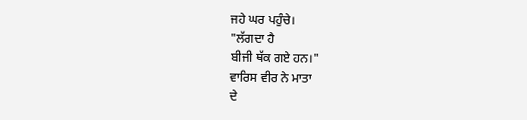ਜਹੇ ਘਰ ਪਹੁੰਚੇ।
"ਲੱਗਦਾ ਹੈ
ਬੀਜੀ ਥੱਕ ਗਏ ਹਨ।"
ਵਾਰਿਸ ਵੀਰ ਨੇ ਮਾਤਾ
ਦੇ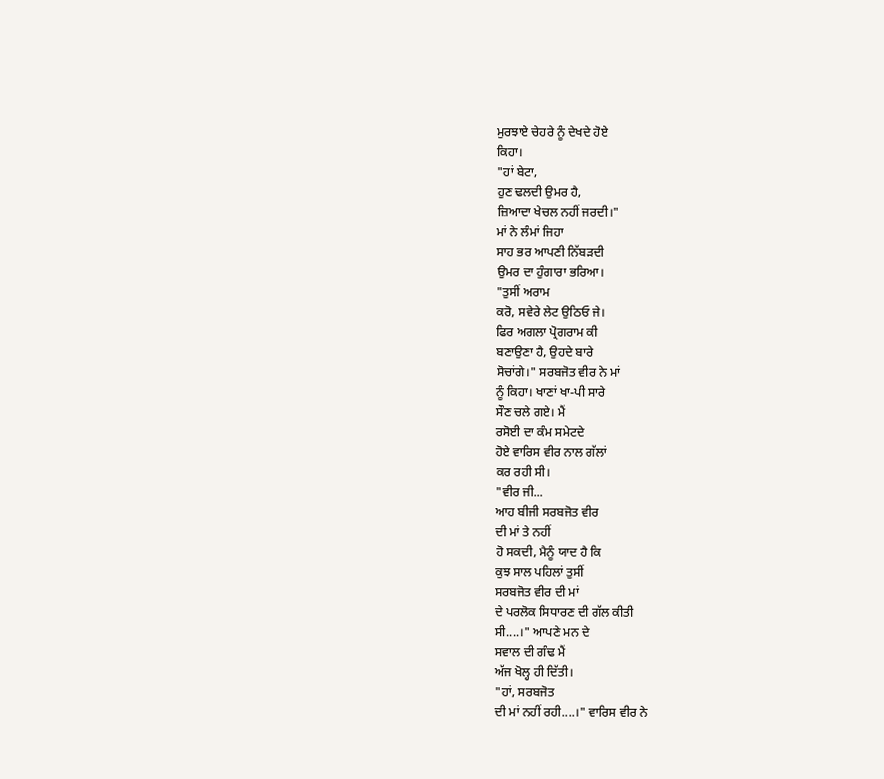ਮੁਰਝਾਏ ਚੇਹਰੇ ਨੂੰ ਦੇਖਦੇ ਹੋਏ
ਕਿਹਾ।
"ਹਾਂ ਬੇਟਾ,
ਹੁਣ ਢਲਦੀ ਉਮਰ ਹੈ,
ਜ਼ਿਆਦਾ ਖੇਚਲ ਨਹੀਂ ਜਰਦੀ।"
ਮਾਂ ਨੇ ਲੰਮਾਂ ਜਿਹਾ
ਸਾਹ ਭਰ ਆਪਣੀ ਨਿੱਬੜਦੀ
ਉਮਰ ਦਾ ਹੁੰਗਾਰਾ ਭਰਿਆ।
"ਤੁਸੀਂ ਅਰਾਮ
ਕਰੋ, ਸਵੇਰੇ ਲੇਟ ਉਠਿਓ ਜੇ।
ਫਿਰ ਅਗਲਾ ਪ੍ਰੋਗਰਾਮ ਕੀ
ਬਣਾਉਣਾ ਹੈ, ਉਹਦੇ ਬਾਰੇ
ਸੋਚਾਂਗੇ।" ਸਰਬਜੋਤ ਵੀਰ ਨੇ ਮਾਂ
ਨੂੰ ਕਿਹਾ। ਖਾਣਾਂ ਖਾ-ਪੀ ਸਾਰੇ
ਸੌਣ ਚਲੇ ਗਏ। ਮੈਂ
ਰਸੋਈ ਦਾ ਕੰਮ ਸਮੇਟਦੇ
ਹੋਏ ਵਾਰਿਸ ਵੀਰ ਨਾਲ ਗੱਲਾਂ
ਕਰ ਰਹੀ ਸੀ।
"ਵੀਰ ਜੀ...
ਆਹ ਬੀਜੀ ਸਰਬਜੋਤ ਵੀਰ
ਦੀ ਮਾਂ ਤੇ ਨਹੀਂ
ਹੋ ਸਕਦੀ, ਮੈਨੂੰ ਯਾਦ ਹੈ ਕਿ
ਕੁਝ ਸਾਲ ਪਹਿਲਾਂ ਤੁਸੀਂ
ਸਰਬਜੋਤ ਵੀਰ ਦੀ ਮਾਂ
ਦੇ ਪਰਲੋਕ ਸਿਧਾਰਣ ਦੀ ਗੱਲ ਕੀਤੀ
ਸੀ....।" ਆਪਣੇ ਮਨ ਦੇ
ਸਵਾਲ ਦੀ ਗੰਢ ਮੈਂ
ਅੱਜ ਖੋਲ੍ਹ ਹੀ ਦਿੱਤੀ।
"ਹਾਂ, ਸਰਬਜੋਤ
ਦੀ ਮਾਂ ਨਹੀਂ ਰਹੀ....।" ਵਾਰਿਸ ਵੀਰ ਨੇ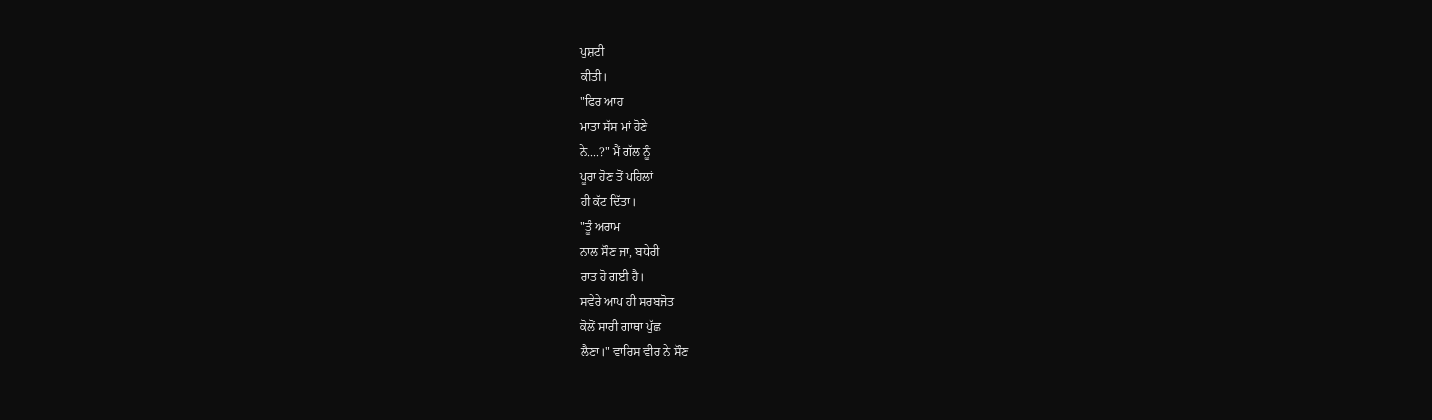ਪੁਸ਼ਟੀ
ਕੀਤੀ।
"ਫਿਰ ਆਹ
ਮਾਤਾ ਸੱਸ ਮਾਂ ਹੋਣੇ
ਨੇ....?" ਮੈਂ ਗੱਲ ਨੂੰ
ਪੂਰਾ ਹੋਣ ਤੋਂ ਪਹਿਲਾਂ
ਹੀ ਕੱਟ ਦਿੱਤਾ।
"ਤੂੰ ਅਰਾਮ
ਨਾਲ ਸੌਣ ਜਾ, ਬਧੇਰੀ
ਰਾਤ ਹੋ ਗਈ ਹੈ।
ਸਵੇਰੇ ਆਪ ਹੀ ਸਰਬਜੋਤ
ਕੋਲੋਂ ਸਾਰੀ ਗਾਥਾ ਪੁੱਛ
ਲੈਣਾ।" ਵਾਰਿਸ ਵੀਰ ਨੇ ਸੌਣ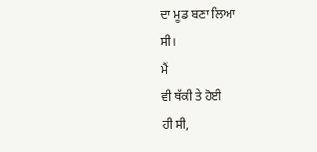ਦਾ ਮੂਡ ਬਣਾ ਲਿਆ
ਸੀ।
ਮੈਂ
ਵੀ ਥੱਕੀ ਤੇ ਹੋਈ
ਹੀ ਸੀ,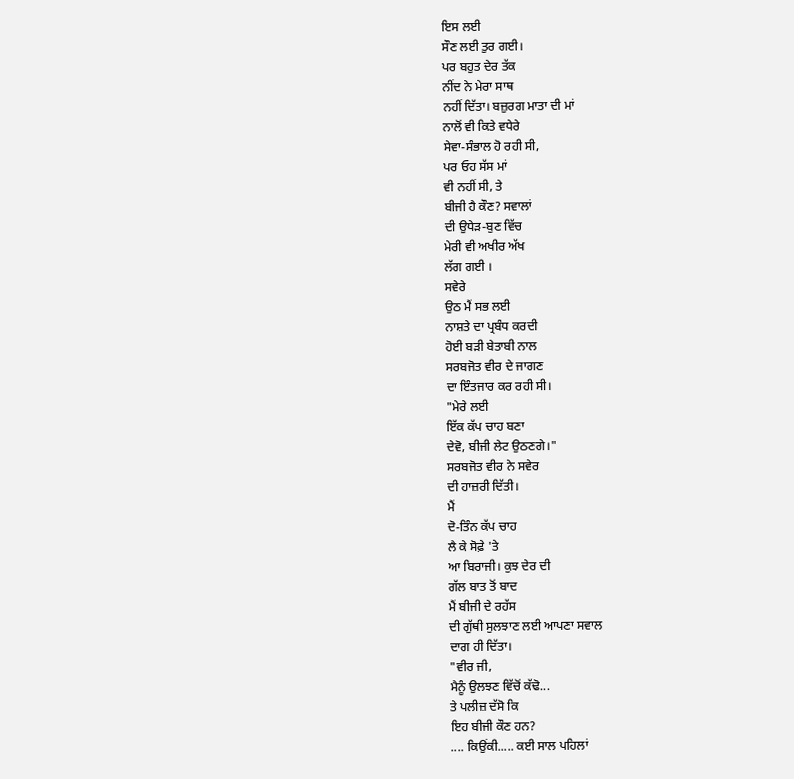ਇਸ ਲਈ
ਸੌਣ ਲਈ ਤੁਰ ਗਈ।
ਪਰ ਬਹੁਤ ਦੇਰ ਤੱਕ
ਨੀਂਦ ਨੇ ਮੇਰਾ ਸਾਥ
ਨਹੀਂ ਦਿੱਤਾ। ਬਜ਼ੁਰਗ ਮਾਤਾ ਦੀ ਮਾਂ
ਨਾਲੋਂ ਵੀ ਕਿਤੇ ਵਧੇਰੇ
ਸੇਵਾ-ਸੰਭਾਲ ਹੋ ਰਹੀ ਸੀ,
ਪਰ ਓਹ ਸੱਸ ਮਾਂ
ਵੀ ਨਹੀਂ ਸੀ, ਤੇ
ਬੀਜੀ ਹੈ ਕੌਣ? ਸਵਾਲਾਂ
ਦੀ ਉਧੇੜ-ਬੁਣ ਵਿੱਚ
ਮੇਰੀ ਵੀ ਅਖੀਰ ਅੱਖ
ਲੱਗ ਗਈ ।
ਸਵੇਰੇ
ਉਠ ਮੈਂ ਸਭ ਲਈ
ਨਾਸ਼ਤੇ ਦਾ ਪ੍ਰਬੰਧ ਕਰਦੀ
ਹੋਈ ਬੜੀ ਬੇਤਾਬੀ ਨਾਲ
ਸਰਬਜੋਤ ਵੀਰ ਦੇ ਜਾਗਣ
ਦਾ ਇੰਤਜਾਰ ਕਰ ਰਹੀ ਸੀ।
"ਮੇਰੇ ਲਈ
ਇੱਕ ਕੱਪ ਚਾਹ ਬਣਾ
ਦੇਵੋ, ਬੀਜੀ ਲੇਟ ਉਠਣਗੇ।"
ਸਰਬਜੋਤ ਵੀਰ ਨੇ ਸਵੇਰ
ਦੀ ਹਾਜ਼ਰੀ ਦਿੱਤੀ।
ਮੈਂ
ਦੋ-ਤਿੰਨ ਕੱਪ ਚਾਹ
ਲੈ ਕੇ ਸੋਫ਼ੇ 'ਤੇ
ਆ ਬਿਰਾਜੀ। ਕੁਝ ਦੇਰ ਦੀ
ਗੱਲ ਬਾਤ ਤੋਂ ਬਾਦ
ਮੈਂ ਬੀਜੀ ਦੇ ਰਹੱਸ
ਦੀ ਗੁੱਥੀ ਸੁਲਝਾਣ ਲਈ ਆਪਣਾ ਸਵਾਲ
ਦਾਗ ਹੀ ਦਿੱਤਾ।
"ਵੀਰ ਜੀ,
ਮੈਨੂੰ ਉਲਝਣ ਵਿੱਚੋਂ ਕੱਢੋ...
ਤੇ ਪਲੀਜ਼ ਦੱਸੋ ਕਿ
ਇਹ ਬੀਜੀ ਕੌਣ ਹਨ?
.... ਕਿਉਂਕੀ..... ਕਈ ਸਾਲ ਪਹਿਲਾਂ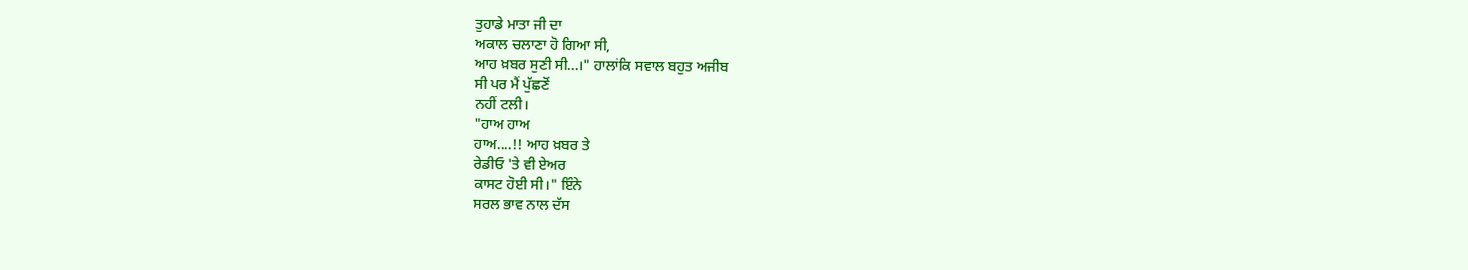ਤੁਹਾਡੇ ਮਾਤਾ ਜੀ ਦਾ
ਅਕਾਲ ਚਲਾਣਾ ਹੋ ਗਿਆ ਸੀ,
ਆਹ ਖ਼ਬਰ ਸੁਣੀ ਸੀ...।" ਹਾਲਾਂਕਿ ਸਵਾਲ ਬਹੁਤ ਅਜੀਬ
ਸੀ ਪਰ ਮੈਂ ਪੁੱਛਣੋਂ
ਨਹੀਂ ਟਲੀ।
"ਹਾਅ ਹਾਅ
ਹਾਅ....!! ਆਹ ਖ਼ਬਰ ਤੇ
ਰੇਡੀਓ 'ਤੇ ਵੀ ਏਅਰ
ਕਾਸਟ ਹੋਈ ਸੀ।" ਇੰਨੇ
ਸਰਲ ਭਾਵ ਨਾਲ ਦੱਸ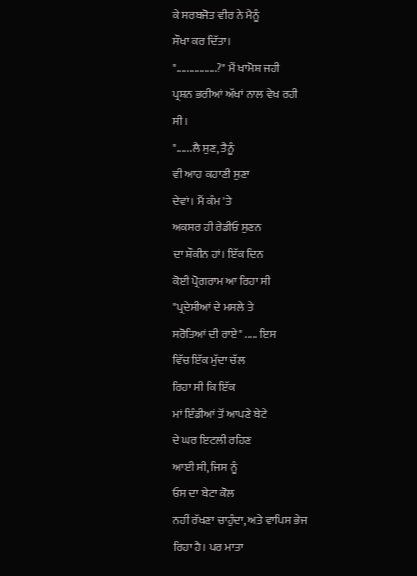ਕੇ ਸਰਬਜੋਤ ਵੀਰ ਨੇ ਮੈਨੂੰ
ਸੌਖਾ ਕਰ ਦਿੱਤਾ।
"................?" ਮੈਂ ਖਾਮੋਸ਼ ਜਹੀ
ਪ੍ਰਸ਼ਨ ਭਰੀਆਂ ਅੱਖਾਂ ਨਾਲ ਵੇਖ ਰਹੀ
ਸੀ।
"......ਲੈ ਸੁਣ, ਤੈਨੂੰ
ਵੀ ਆਹ ਕਹਾਣੀ ਸੁਣਾ
ਦੇਵਾਂ। ਮੈਂ ਕੰਮ 'ਤੇ
ਅਕਸਰ ਹੀ ਰੇਡੀਓ ਸੁਣਨ
ਦਾ ਸ਼ੌਕੀਨ ਹਾਂ। ਇੱਕ ਦਿਨ
ਕੋਈ ਪ੍ਰੋਗਰਾਮ ਆ ਰਿਹਾ ਸੀ
"ਪ੍ਰਦੇਸੀਆਂ ਦੇ ਮਸਲੇ ਤੇ
ਸਰੋਤਿਆਂ ਦੀ ਰਾਏ" ..... ਇਸ
ਵਿੱਚ ਇੱਕ ਮੁੱਦਾ ਚੱਲ
ਰਿਹਾ ਸੀ ਕਿ ਇੱਕ
ਮਾਂ ਇੰਡੀਆਂ ਤੋਂ ਆਪਣੇ ਬੇਟੇ
ਦੇ ਘਰ ਇਟਲੀ ਰਹਿਣ
ਆਈ ਸੀ, ਜਿਸ ਨੂੰ
ਓਸ ਦਾ ਬੇਟਾ ਕੋਲ
ਨਹੀਂ ਰੱਖਣਾ ਚਾਹੁੰਦਾ, ਅਤੇ ਵਾਪਿਸ ਭੇਜ
ਰਿਹਾ ਹੈ। ਪਰ ਮਾਤਾ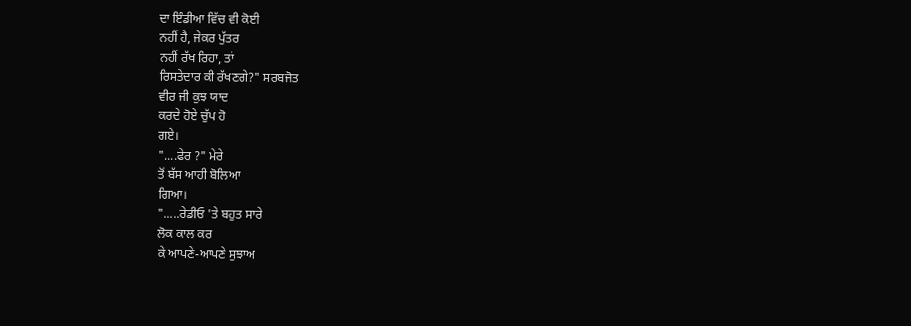ਦਾ ਇੰਡੀਆ ਵਿੱਚ ਵੀ ਕੋਈ
ਨਹੀਂ ਹੈ, ਜੇਕਰ ਪੁੱਤਰ
ਨਹੀਂ ਰੱਖ ਰਿਹਾ, ਤਾਂ
ਰਿਸਤੇਦਾਰ ਕੀ ਰੱਖਣਗੇ?" ਸਰਬਜੋਤ
ਵੀਰ ਜੀ ਕੁਝ ਯਾਦ
ਕਰਦੇ ਹੋਏ ਚੁੱਪ ਹੋ
ਗਏ।
"....ਫੇਰ ?" ਮੇਰੇ
ਤੋਂ ਬੱਸ ਆਹੀ ਬੋਲਿਆ
ਗਿਆ।
".....ਰੇਡੀਓ 'ਤੇ ਬਹੁਤ ਸਾਰੇ
ਲੋਕ ਕਾਲ ਕਰ
ਕੇ ਆਪਣੇ-ਆਪਣੇ ਸੁਝਾਅ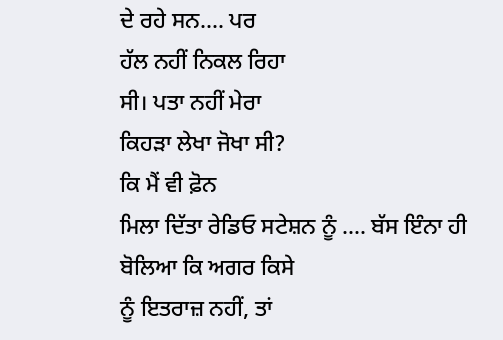ਦੇ ਰਹੇ ਸਨ.... ਪਰ
ਹੱਲ ਨਹੀਂ ਨਿਕਲ ਰਿਹਾ
ਸੀ। ਪਤਾ ਨਹੀਂ ਮੇਰਾ
ਕਿਹੜਾ ਲੇਖਾ ਜੋਖਾ ਸੀ?
ਕਿ ਮੈਂ ਵੀ ਫ਼ੋਨ
ਮਿਲਾ ਦਿੱਤਾ ਰੇਡਿਓ ਸਟੇਸ਼ਨ ਨੂੰ .... ਬੱਸ ਇੰਨਾ ਹੀ
ਬੋਲਿਆ ਕਿ ਅਗਰ ਕਿਸੇ
ਨੂੰ ਇਤਰਾਜ਼ ਨਹੀਂ, ਤਾਂ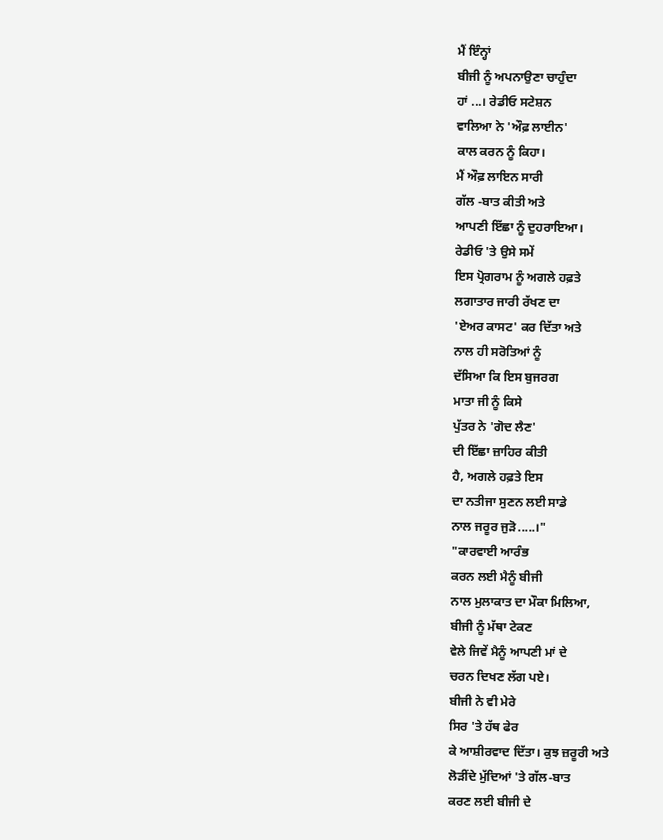ਮੈਂ ਇੰਨ੍ਹਾਂ
ਬੀਜੀ ਨੂੰ ਅਪਨਾਉਣਾ ਚਾਹੁੰਦਾ
ਹਾਂ ...। ਰੇਡੀਓ ਸਟੇਸ਼ਨ
ਵਾਲਿਆ ਨੇ 'ਔਫ਼ ਲਾਈਨ'
ਕਾਲ ਕਰਨ ਨੂੰ ਕਿਹਾ।
ਮੈਂ ਔਫ਼ ਲਾਇਨ ਸਾਰੀ
ਗੱਲ -ਬਾਤ ਕੀਤੀ ਅਤੇ
ਆਪਣੀ ਇੱਛਾ ਨੂੰ ਦੁਹਰਾਇਆ।
ਰੇਡੀਓ 'ਤੇ ਉਸੇ ਸਮੇਂ
ਇਸ ਪ੍ਰੋਗਰਾਮ ਨੂੰ ਅਗਲੇ ਹਫ਼ਤੇ
ਲਗਾਤਾਰ ਜਾਰੀ ਰੱਖਣ ਦਾ
'ਏਅਰ ਕਾਸਟ' ਕਰ ਦਿੱਤਾ ਅਤੇ
ਨਾਲ ਹੀ ਸਰੋਤਿਆਂ ਨੂੰ
ਦੱਸਿਆ ਕਿ ਇਸ ਬੁਜਰਗ
ਮਾਤਾ ਜੀ ਨੂੰ ਕਿਸੇ
ਪੁੱਤਰ ਨੇ 'ਗੋਦ ਲੈਣ'
ਦੀ ਇੱਛਾ ਜ਼ਾਹਿਰ ਕੀਤੀ
ਹੈ, ਅਗਲੇ ਹਫ਼ਤੇ ਇਸ
ਦਾ ਨਤੀਜਾ ਸੁਣਨ ਲਈ ਸਾਡੇ
ਨਾਲ ਜਰੂਰ ਜੁੜੋ.....।"
"ਕਾਰਵਾਈ ਆਰੰਭ
ਕਰਨ ਲਈ ਮੈਨੂੰ ਬੀਜੀ
ਨਾਲ ਮੁਲਾਕਾਤ ਦਾ ਮੌਕਾ ਮਿਲਿਆ,
ਬੀਜੀ ਨੂੰ ਮੱਥਾ ਟੇਕਣ
ਵੇਲੇ ਜਿਵੇਂ ਮੈਨੂੰ ਆਪਣੀ ਮਾਂ ਦੇ
ਚਰਨ ਦਿਖਣ ਲੱਗ ਪਏ।
ਬੀਜੀ ਨੇ ਵੀ ਮੇਰੇ
ਸਿਰ 'ਤੇ ਹੱਥ ਫੇਰ
ਕੇ ਆਸ਼ੀਰਵਾਦ ਦਿੱਤਾ। ਕੁਝ ਜ਼ਰੂਰੀ ਅਤੇ
ਲੋੜੀਂਦੇ ਮੁੱਦਿਆਂ 'ਤੇ ਗੱਲ-ਬਾਤ
ਕਰਣ ਲਈ ਬੀਜੀ ਦੇ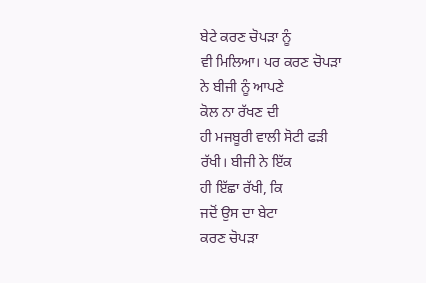ਬੇਟੇ ਕਰਣ ਚੋਪੜਾ ਨੂੰ
ਵੀ ਮਿਲਿਆ। ਪਰ ਕਰਣ ਚੋਪੜਾ
ਨੇ ਬੀਜੀ ਨੂੰ ਆਪਣੇ
ਕੋਲ ਨਾ ਰੱਖਣ ਦੀ
ਹੀ ਮਜਬੂਰੀ ਵਾਲੀ ਸੋਟੀ ਫੜੀ
ਰੱਖੀ। ਬੀਜੀ ਨੇ ਇੱਕ
ਹੀ ਇੱਛਾ ਰੱਖੀ, ਕਿ
ਜਦੋਂ ਉਸ ਦਾ ਬੇਟਾ
ਕਰਣ ਚੋਪੜਾ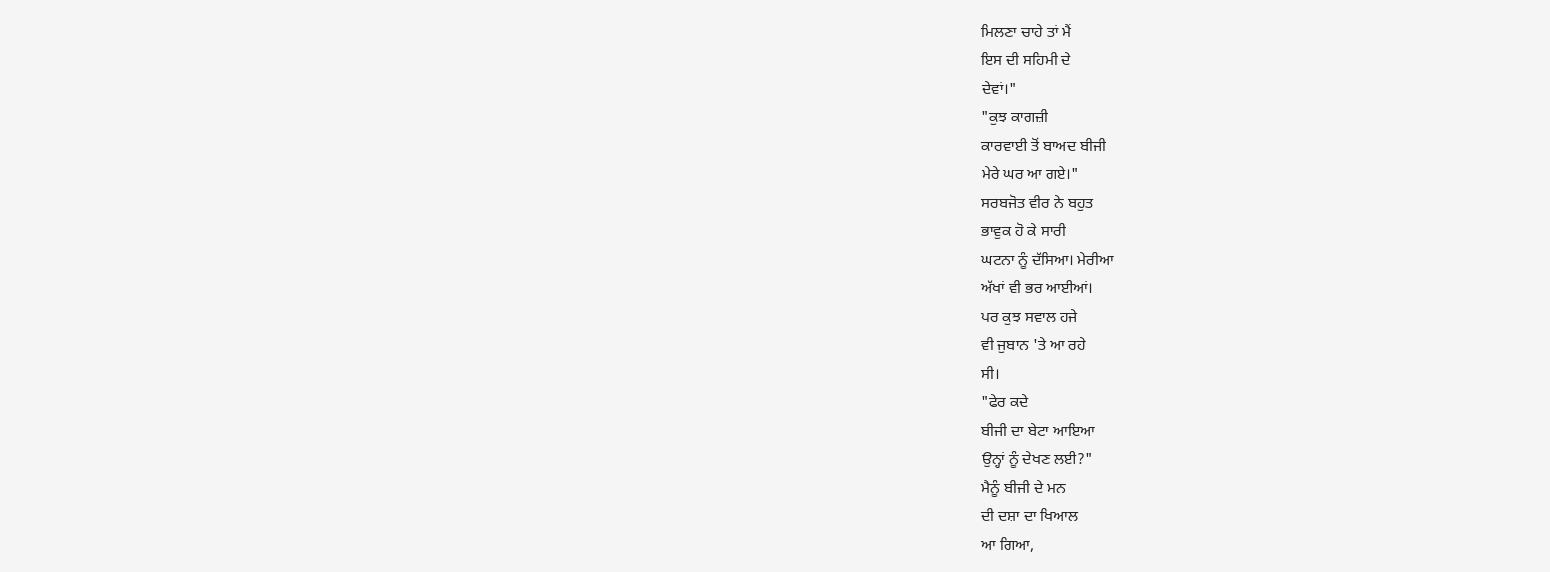ਮਿਲਣਾ ਚਾਹੇ ਤਾਂ ਮੈਂ
ਇਸ ਦੀ ਸਹਿਮੀ ਦੇ
ਦੇਵਾਂ।"
"ਕੁਝ ਕਾਗਜ਼ੀ
ਕਾਰਵਾਈ ਤੋਂ ਬਾਅਦ ਬੀਜੀ
ਮੇਰੇ ਘਰ ਆ ਗਏ।"
ਸਰਬਜੋਤ ਵੀਰ ਨੇ ਬਹੁਤ
ਭਾਵੁਕ ਹੋ ਕੇ ਸਾਰੀ
ਘਟਨਾ ਨੂੰ ਦੱਸਿਆ। ਮੇਰੀਆ
ਅੱਖਾਂ ਵੀ ਭਰ ਆਈਆਂ।
ਪਰ ਕੁਝ ਸਵਾਲ ਹਜੇ
ਵੀ ਜੁਬਾਨ 'ਤੇ ਆ ਰਹੇ
ਸੀ।
"ਫੇਰ ਕਦੇ
ਬੀਜੀ ਦਾ ਬੇਟਾ ਆਇਆ
ਉਨ੍ਹਾਂ ਨੂੰ ਦੇਖਣ ਲਈ?"
ਮੈਨੂੰ ਬੀਜੀ ਦੇ ਮਨ
ਦੀ ਦਸ਼ਾ ਦਾ ਖਿਆਲ
ਆ ਗਿਆ,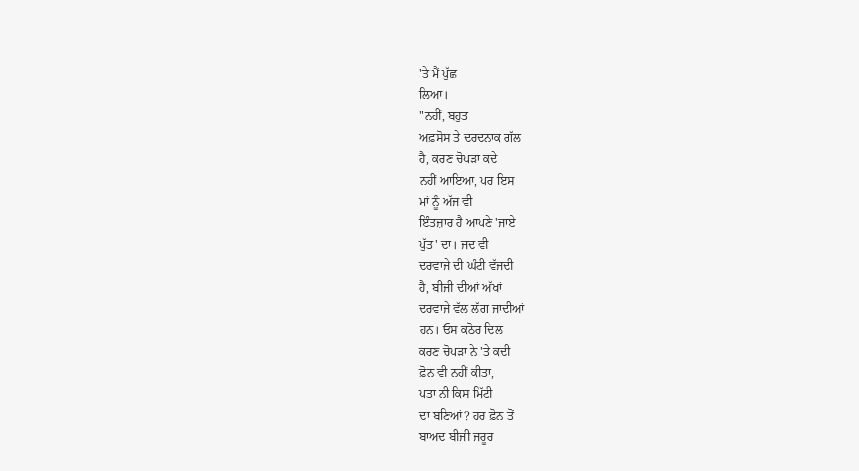'ਤੇ ਮੈਂ ਪੁੱਛ
ਲਿਆ।
"ਨਹੀਂ, ਬਹੁਤ
ਅਫ਼ਸੋਸ ਤੇ ਦਰਦਨਾਕ ਗੱਲ
ਹੈ, ਕਰਣ ਚੋਪੜਾ ਕਦੇ
ਨਹੀਂ ਆਇਆ, ਪਰ ਇਸ
ਮਾਂ ਨੂੰ ਅੱਜ ਵੀ
ਇੰਤਜ਼ਾਰ ਹੈ ਆਪਣੇ 'ਜਾਏ
ਪੁੱਤ' ਦਾ। ਜਦ ਵੀ
ਦਰਵਾਜੇ ਦੀ ਘੰਟੀ ਵੱਜਦੀ
ਹੈ, ਬੀਜੀ ਦੀਆਂ ਅੱਖਾਂ
ਦਰਵਾਜੇ ਵੱਲ ਲੱਗ ਜਾਦੀਆਂ
ਹਨ। ਓਸ ਕਠੋਰ ਦਿਲ
ਕਰਣ ਚੋਪੜਾ ਨੇ 'ਤੇ ਕਦੀ
ਫ਼ੋਨ ਵੀ ਨਹੀਂ ਕੀਤਾ,
ਪਤਾ ਨੀ ਕਿਸ ਮਿੱਟੀ
ਦਾ ਬਣਿਆਂ? ਹਰ ਫ਼ੋਨ ਤੋਂ
ਬਾਅਦ ਬੀਜੀ ਜਰੂਰ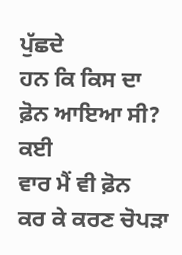ਪੁੱਛਦੇ
ਹਨ ਕਿ ਕਿਸ ਦਾ
ਫ਼ੋਨ ਆਇਆ ਸੀ? ਕਈ
ਵਾਰ ਮੈਂ ਵੀ ਫ਼ੋਨ
ਕਰ ਕੇ ਕਰਣ ਚੋਪੜਾ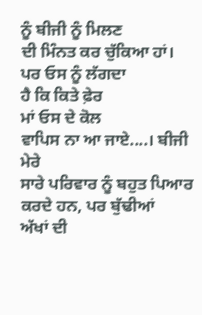ਨੂੰ ਬੀਜੀ ਨੂੰ ਮਿਲਣ
ਦੀ ਮਿੰਨਤ ਕਰ ਚੁੱਕਿਆ ਹਾਂ।
ਪਰ ਓਸ ਨੂੰ ਲੱਗਦਾ
ਹੈ ਕਿ ਕਿਤੇ ਫ਼ੇਰ
ਮਾਂ ਓਸ ਦੇ ਕੋਲ
ਵਾਪਿਸ ਨਾ ਆ ਜਾਏ....। ਬੀਜੀ ਮੇਰੇ
ਸਾਰੇ ਪਰਿਵਾਰ ਨੂੰ ਬਹੁਤ ਪਿਆਰ
ਕਰਦੇ ਹਨ, ਪਰ ਬੁੱਢੀਆਂ
ਅੱਖਾਂ ਦੀ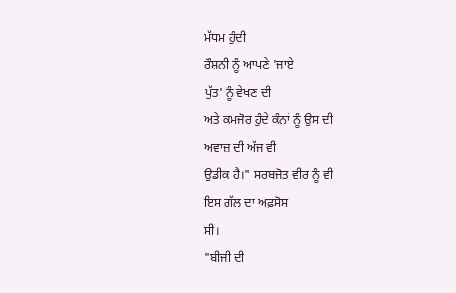ਮੱਧਮ ਹੁੰਦੀ
ਰੌਸ਼ਨੀ ਨੂੰ ਆਪਣੇ 'ਜਾਏ
ਪੁੱਤ' ਨੂੰ ਵੇਖਣ ਦੀ
ਅਤੇ ਕਮਜੋਰ ਹੁੰਦੇ ਕੰਨਾਂ ਨੂੰ ਉਸ ਦੀ
ਅਵਾਜ਼ ਦੀ ਅੱਜ ਵੀ
ਉਡੀਕ ਹੈ।" ਸਰਬਜੋਤ ਵੀਰ ਨੂੰ ਵੀ
ਇਸ ਗੱਲ ਦਾ ਅਫ਼ਸੋਸ
ਸੀ।
"ਬੀਜੀ ਦੀ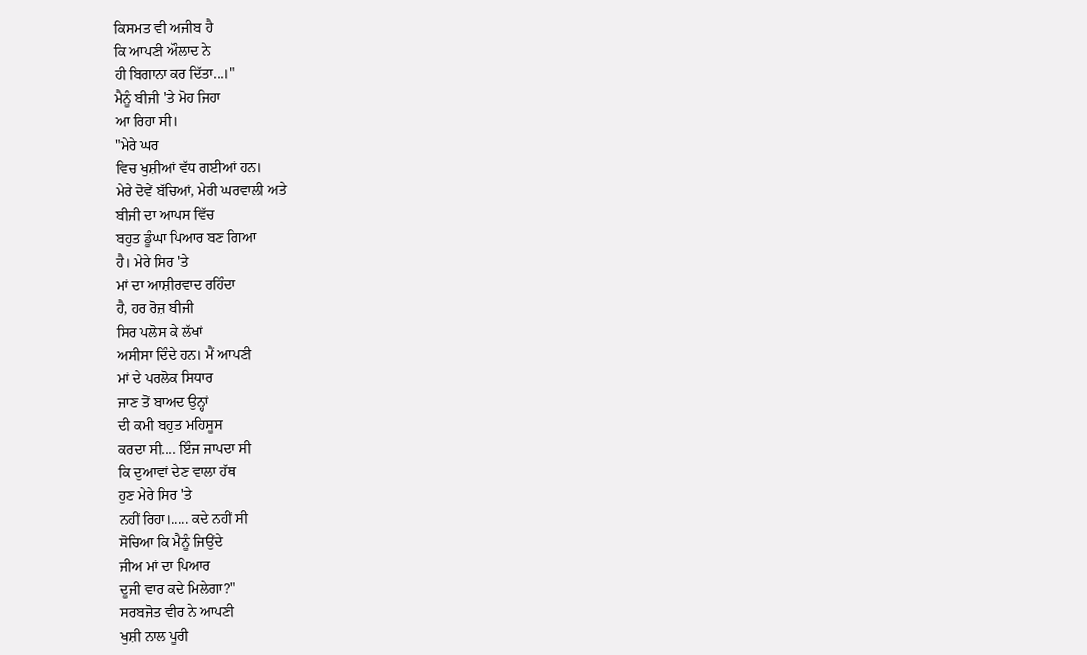ਕਿਸਮਤ ਵੀ ਅਜੀਬ ਹੈ
ਕਿ ਆਪਣੀ ਔਲਾਦ ਨੇ
ਹੀ ਬਿਗਾਨਾ ਕਰ ਦਿੱਤਾ...।"
ਮੈਨੂੰ ਬੀਜੀ 'ਤੇ ਮੋਹ ਜਿਹਾ
ਆ ਰਿਹਾ ਸੀ।
"ਮੇਰੇ ਘਰ
ਵਿਚ ਖੁਸ਼ੀਆਂ ਵੱਧ ਗਈਆਂ ਹਨ।
ਮੇਰੇ ਦੋਵੇਂ ਬੱਚਿਆਂ, ਮੇਰੀ ਘਰਵਾਲੀ ਅਤੇ
ਬੀਜੀ ਦਾ ਆਪਸ ਵਿੱਚ
ਬਹੁਤ ਡੂੰਘਾ ਪਿਆਰ ਬਣ ਗਿਆ
ਹੈ। ਮੇਰੇ ਸਿਰ 'ਤੇ
ਮਾਂ ਦਾ ਆਸ਼ੀਰਵਾਦ ਰਹਿੰਦਾ
ਹੈ, ਹਰ ਰੋਜ਼ ਬੀਜੀ
ਸਿਰ ਪਲੋਸ ਕੇ ਲੱਖਾਂ
ਅਸੀਸਾ ਦਿੰਦੇ ਹਨ। ਮੈਂ ਆਪਣੀ
ਮਾਂ ਦੇ ਪਰਲੋਕ ਸਿਧਾਰ
ਜਾਣ ਤੋਂ ਬਾਅਦ ਉਨ੍ਹਾਂ
ਦੀ ਕਮੀ ਬਹੁਤ ਮਹਿਸੂਸ
ਕਰਦਾ ਸੀ.... ਇੰਜ ਜਾਪਦਾ ਸੀ
ਕਿ ਦੁਆਵਾਂ ਦੇਣ ਵਾਲਾ ਹੱਥ
ਹੁਣ ਮੇਰੇ ਸਿਰ 'ਤੇ
ਨਹੀਂ ਰਿਹਾ।..... ਕਦੇ ਨਹੀਂ ਸੀ
ਸੋਚਿਆ ਕਿ ਮੈਨੂੰ ਜਿਉਂਦੇ
ਜੀਅ ਮਾਂ ਦਾ ਪਿਆਰ
ਦੂਜੀ ਵਾਰ ਕਦੇ ਮਿਲੇਗਾ?"
ਸਰਬਜੋਤ ਵੀਰ ਨੇ ਆਪਣੀ
ਖੁਸ਼ੀ ਨਾਲ ਪੂਰੀ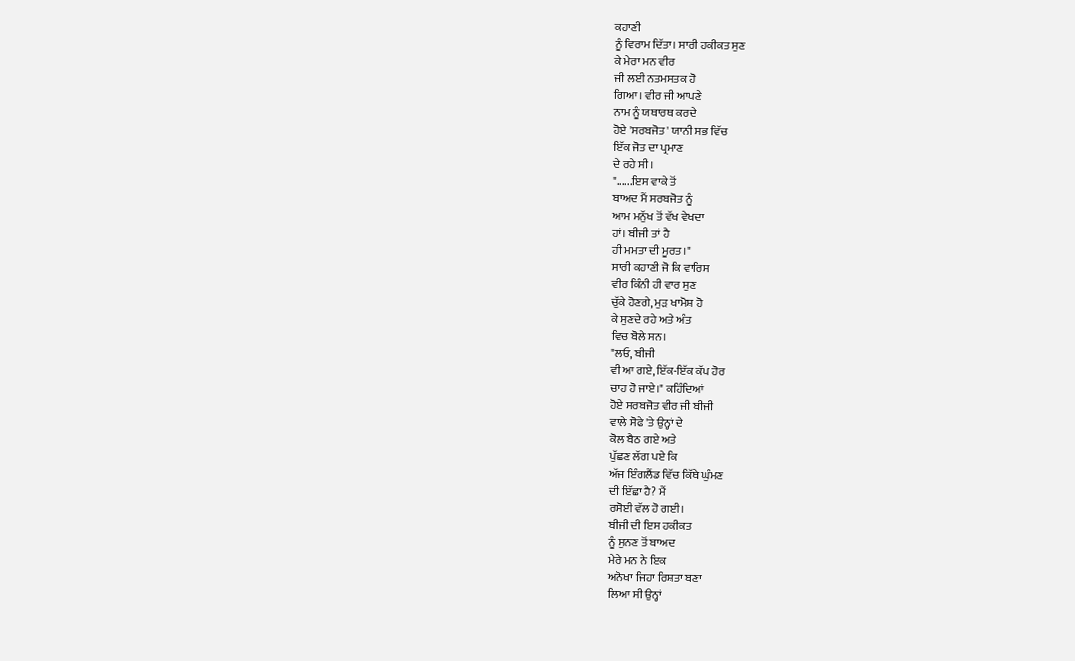ਕਹਾਣੀ
ਨੂੰ ਵਿਰਾਮ ਦਿੱਤਾ। ਸਾਰੀ ਹਕੀਕਤ ਸੁਣ
ਕੇ ਮੇਰਾ ਮਨ ਵੀਰ
ਜੀ ਲਈ ਨਤਮਸਤਕ ਹੋ
ਗਿਆ। ਵੀਰ ਜੀ ਆਪਣੇ
ਨਾਮ ਨੂੰ ਯਥਾਰਥ ਕਰਦੇ
ਹੋਏ 'ਸਰਬਜੋਤ' ਯਾਨੀ ਸਭ ਵਿੱਚ
ਇੱਕ ਜੋਤ ਦਾ ਪ੍ਰਮਾਣ
ਦੇ ਰਹੇ ਸੀ।
"......ਇਸ ਵਾਕੇ ਤੋਂ
ਬਾਅਦ ਮੈਂ ਸਰਬਜੋਤ ਨੂੰ
ਆਮ ਮਨੁੱਖ ਤੋਂ ਵੱਖ ਵੇਖਦਾ
ਹਾਂ। ਬੀਜੀ ਤਾਂ ਹੈ
ਹੀ ਮਮਤਾ ਦੀ ਮੂਰਤ।"
ਸਾਰੀ ਕਹਾਣੀ ਜੋ ਕਿ ਵਾਰਿਸ
ਵੀਰ ਕਿੰਨੀ ਹੀ ਵਾਰ ਸੁਣ
ਚੁੱਕੇ ਹੋਣਗੇ, ਮੁੜ ਖਾਮੋਸ਼ ਹੋ
ਕੇ ਸੁਣਦੇ ਰਹੇ ਅਤੇ ਅੰਤ
ਵਿਚ ਬੋਲੇ ਸਨ।
"ਲਓ, ਬੀਜੀ
ਵੀ ਆ ਗਏ, ਇੱਕ-ਇੱਕ ਕੱਪ ਹੋਰ
ਚਾਹ ਹੋ ਜਾਏ।" ਕਹਿੰਦਿਆਂ
ਹੋਏ ਸਰਬਜੋਤ ਵੀਰ ਜੀ ਬੀਜੀ
ਵਾਲੇ ਸੋਫੇ 'ਤੇ ਉਨ੍ਹਾਂ ਦੇ
ਕੋਲ ਬੈਠ ਗਏ ਅਤੇ
ਪੁੱਛਣ ਲੱਗ ਪਏ ਕਿ
ਅੱਜ ਇੰਗਲੈਂਡ ਵਿੱਚ ਕਿੱਥੇ ਘੁੰਮਣ
ਦੀ ਇੱਛਾ ਹੈ? ਮੈਂ
ਰਸੋਈ ਵੱਲ ਹੋ ਗਈ।
ਬੀਜੀ ਦੀ ਇਸ ਹਕੀਕਤ
ਨੂੰ ਸੁਨਣ ਤੋਂ ਬਾਅਦ
ਮੇਰੇ ਮਨ ਨੇ ਇਕ
ਅਨੋਖਾ ਜਿਹਾ ਰਿਸ਼ਤਾ ਬਣਾ
ਲਿਆ ਸੀ ਉਨ੍ਹਾਂ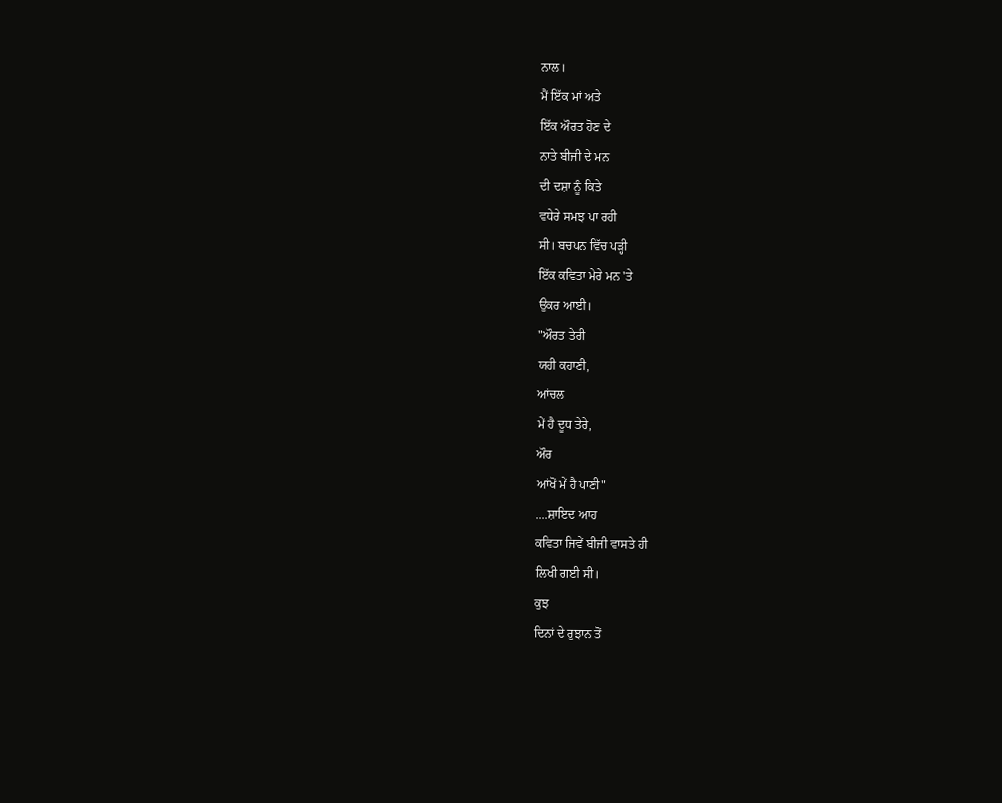ਨਾਲ।
ਮੈਂ ਇੱਕ ਮਾਂ ਅਤੇ
ਇੱਕ ਔਰਤ ਹੋਣ ਦੇ
ਨਾਤੇ ਬੀਜੀ ਦੇ ਮਨ
ਦੀ ਦਸ਼ਾ ਨੂੰ ਕਿਤੇ
ਵਧੇਰੇ ਸਮਝ ਪਾ ਰਹੀ
ਸੀ। ਬਚਪਨ ਵਿੱਚ ਪੜ੍ਹੀ
ਇੱਕ ਕਵਿਤਾ ਮੇਰੇ ਮਨ 'ਤੇ
ਉਕਰ ਆਈ।
"ਔਰਤ ਤੇਰੀ
ਯਹੀ ਕਹਾਣੀ,
ਆਂਚਲ
ਮੇਂ ਹੈ ਦੂਧ ਤੇਰੇ,
ਔਰ
ਆਂਖੋਂ ਮੇਂ ਹੈ ਪਾਣੀ"
....ਸ਼ਾਇਦ ਆਹ
ਕਵਿਤਾ ਜਿਵੇਂ ਬੀਜੀ ਵਾਸਤੇ ਹੀ
ਲਿਖੀ ਗਈ ਸੀ।
ਕੁਝ
ਦਿਨਾਂ ਦੇ ਰੁਝਾਨ ਤੋਂ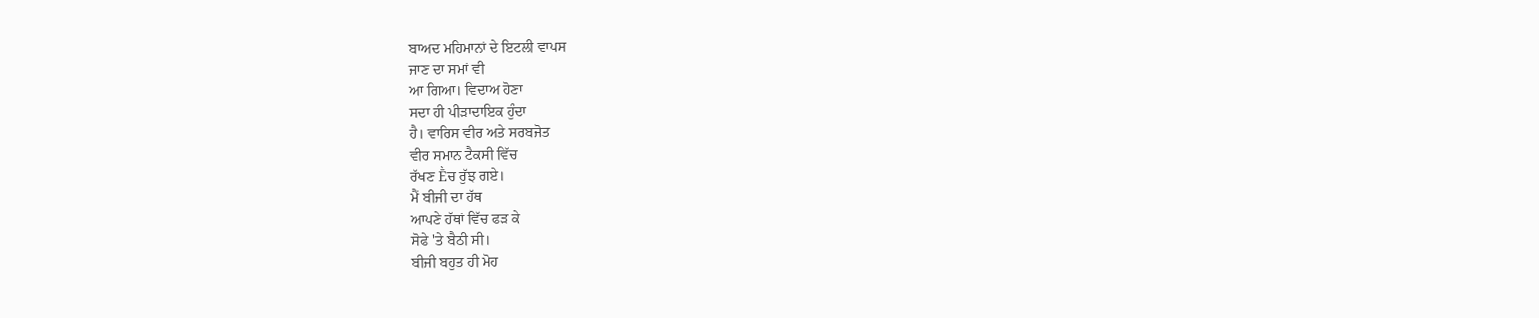ਬਾਅਦ ਮਹਿਮਾਨਾਂ ਦੇ ਇਟਲੀ ਵਾਪਸ
ਜਾਣ ਦਾ ਸਮਾਂ ਵੀ
ਆ ਗਿਆ। ਵਿਦਾਅ ਹੋਣਾ
ਸਦਾ ਹੀ ਪੀੜਾਦਾਇਕ ਹੁੰਦਾ
ਹੈ। ਵਾਰਿਸ ਵੀਰ ਅਤੇ ਸਰਬਜੋਤ
ਵੀਰ ਸਮਾਨ ਟੈਕਸੀ ਵਿੱਚ
ਰੱਖਣ Ḕਚ ਰੁੱਝ ਗਏ।
ਮੈਂ ਬੀਜੀ ਦਾ ਹੱਥ
ਆਪਣੇ ਹੱਥਾਂ ਵਿੱਚ ਫੜ ਕੇ
ਸੋਫੇ 'ਤੇ ਬੈਠੀ ਸੀ।
ਬੀਜੀ ਬਹੁਤ ਹੀ ਮੋਹ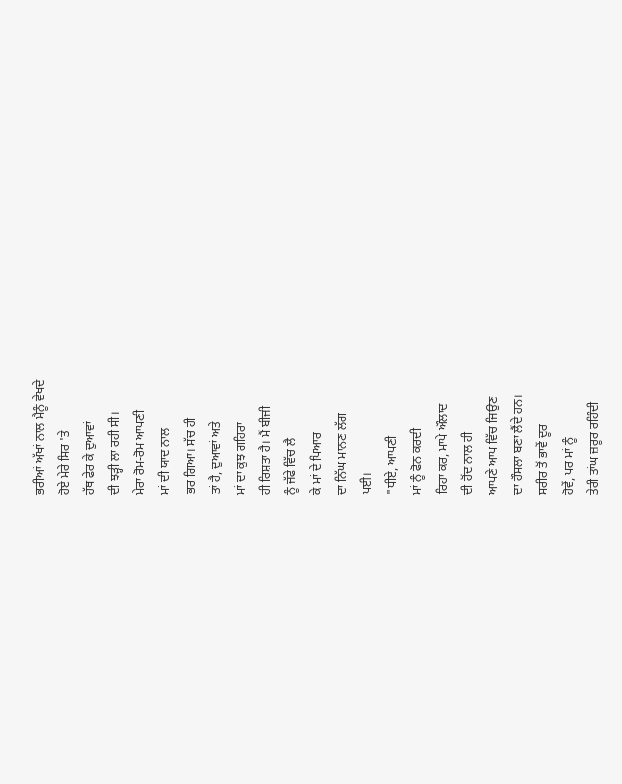ਭਰੀਆਂ ਅੱਖਾਂ ਨਾਲ ਮੈਨੂੰ ਵੇਖਦੇ
ਹੋਏ ਮੇਰੇ ਸਿਰ 'ਤੇ
ਹੱਥ ਫੇਰ ਕੇ ਦੁਆਵਾਂ
ਦੀ ਝੜ੍ਹੀ ਲਾ ਰਹੀ ਸੀ।
ਮੇਰਾ ਰੋਮ-ਰੋਮ ਆਪਣੀ
ਮਾਂ ਦੀ ਯਾਦ ਨਾਲ
ਭਰ ਗਿਆ। ਸੱਚ ਹੀ
ਤਾਂ ਹੈ, ਦੁਆਵਾਂ ਅਤੇ
ਮਾਂ ਦਾ ਕੁਝ ਗਹਿਰਾ
ਹੀ ਰਿਸ਼ਤਾ ਹੈ। ਮੈਂ ਬੀਜੀ
ਨੂੰ ਜੱਫੇ ਵਿੱਚ ਲੈ
ਕੇ ਮਾਂ ਦੇ ਪਿਆਰ
ਦਾ ਨਿੱਘ ਮਾਨਣ ਲੱਗ
ਪਈ।
"ਧੀਏ, ਆਪਣੀ
ਮਾਂ ਨੂੰ ਫੋਨ ਕਰਦੀ
ਰਿਹਾ ਕਰ, ਮਾਪੇ ਔਲਾਦ
ਦੀ ਹੋਂਦ ਨਾਲ ਹੀ
ਆਪਣੇ ਆਪ ਵਿੱਚ ਜਿਉਣ
ਦਾ ਹੌਸਲਾ ਬਣਾ ਲੈਂਦੇ ਹਨ।
ਸਰੀਰ ਤੋਂ ਭਾਵੇਂ ਦੂਰ
ਹੋਵੇਂ, ਪਰ ਮਾਂ ਨੂੰ
ਤੇਰੀ ਤਾਂਘ ਜ਼ਰੂਰ ਰਹਿੰਦੀ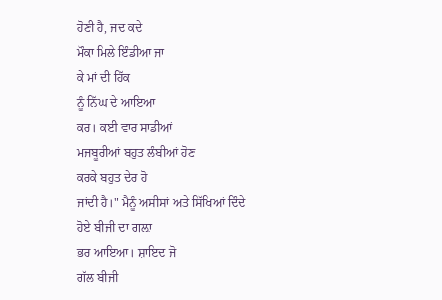ਹੋਣੀ ਹੈ, ਜਦ ਕਦੇ
ਮੌਕਾ ਮਿਲੇ ਇੰਡੀਆ ਜਾ
ਕੇ ਮਾਂ ਦੀ ਹਿੱਕ
ਨੂੰ ਨਿੱਘ ਦੇ ਆਇਆ
ਕਰ। ਕਈ ਵਾਰ ਸਾਡੀਆਂ
ਮਜਬੂਰੀਆਂ ਬਹੁਤ ਲੰਬੀਆਂ ਹੋਣ
ਕਰਕੇ ਬਹੁਤ ਦੇਰ ਹੋ
ਜਾਂਦੀ ਹੈ।" ਮੈਨੂੰ ਅਸੀਸਾਂ ਅਤੇ ਸਿੱਖਿਆਂ ਦਿੰਦੇ
ਹੋਏ ਬੀਜੀ ਦਾ ਗਲ਼ਾ
ਭਰ ਆਇਆ। ਸ਼ਾਇਦ ਜੋ
ਗੱਲ ਬੀਜੀ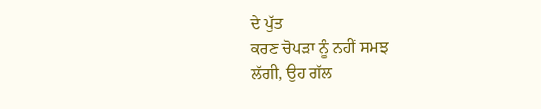ਦੇ ਪੁੱਤ
ਕਰਣ ਚੋਪੜਾ ਨੂੰ ਨਹੀਂ ਸਮਝ
ਲੱਗੀ, ਉਹ ਗੱਲ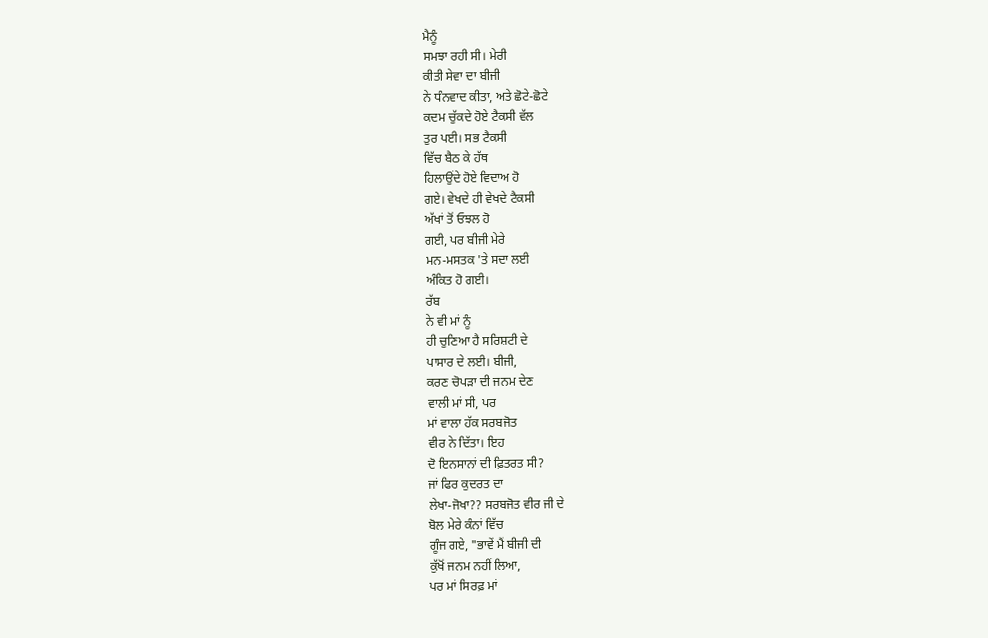ਮੈਨੂੰ
ਸਮਝਾ ਰਹੀ ਸੀ। ਮੇਰੀ
ਕੀਤੀ ਸੇਵਾ ਦਾ ਬੀਜੀ
ਨੇ ਧੰਨਵਾਦ ਕੀਤਾ, ਅਤੇ ਛੋਟੇ-ਛੋਟੇ
ਕਦਮ ਚੁੱਕਦੇ ਹੋਏ ਟੈਕਸੀ ਵੱਲ
ਤੁਰ ਪਈ। ਸਭ ਟੈਕਸੀ
ਵਿੱਚ ਬੈਠ ਕੇ ਹੱਥ
ਹਿਲਾਉਂਦੇ ਹੋਏ ਵਿਦਾਅ ਹੋ
ਗਏ। ਵੇਖਦੇ ਹੀ ਵੇਖਦੇ ਟੈਕਸੀ
ਅੱਖਾਂ ਤੋਂ ਓਝਲ ਹੋ
ਗਈ, ਪਰ ਬੀਜੀ ਮੇਰੇ
ਮਨ-ਮਸਤਕ 'ਤੇ ਸਦਾ ਲਈ
ਅੰਕਿਤ ਹੋ ਗਈ।
ਰੱਬ
ਨੇ ਵੀ ਮਾਂ ਨੂੰ
ਹੀ ਚੁਣਿਆ ਹੈ ਸਰਿਸ਼ਟੀ ਦੇ
ਪਾਸਾਰ ਦੇ ਲਈ। ਬੀਜੀ,
ਕਰਣ ਚੋਪੜਾ ਦੀ ਜਨਮ ਦੇਣ
ਵਾਲੀ ਮਾਂ ਸੀ, ਪਰ
ਮਾਂ ਵਾਲਾ ਹੱਕ ਸਰਬਜੋਤ
ਵੀਰ ਨੇ ਦਿੱਤਾ। ਇਹ
ਦੋ ਇਨਸਾਨਾਂ ਦੀ ਫ਼ਿਤਰਤ ਸੀ?
ਜਾਂ ਫਿਰ ਕੁਦਰਤ ਦਾ
ਲੇਖਾ-ਜੋਖਾ?? ਸਰਬਜੋਤ ਵੀਰ ਜੀ ਦੇ
ਬੋਲ ਮੇਰੇ ਕੰਨਾਂ ਵਿੱਚ
ਗੂੰਜ ਗਏ, "ਭਾਵੇਂ ਮੈਂ ਬੀਜੀ ਦੀ
ਕੁੱਖੋਂ ਜਨਮ ਨਹੀਂ ਲਿਆ,
ਪਰ ਮਾਂ ਸਿਰਫ਼ ਮਾਂ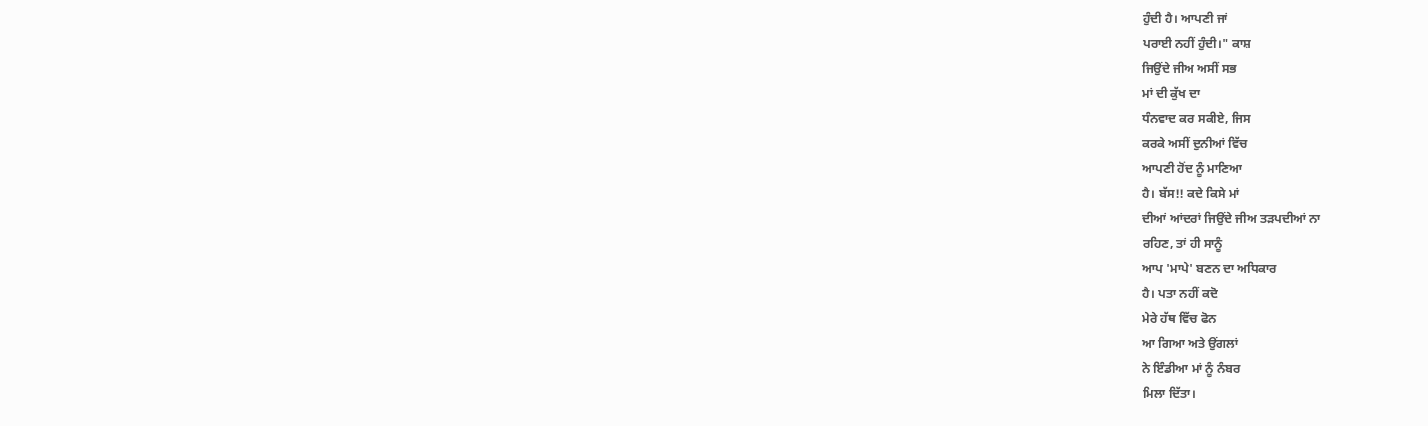ਹੁੰਦੀ ਹੈ। ਆਪਣੀ ਜਾਂ
ਪਰਾਈ ਨਹੀਂ ਹੁੰਦੀ।" ਕਾਸ਼
ਜਿਉਂਦੇ ਜੀਅ ਅਸੀਂ ਸਭ
ਮਾਂ ਦੀ ਕੁੱਖ ਦਾ
ਧੰਨਵਾਦ ਕਰ ਸਕੀਏ, ਜਿਸ
ਕਰਕੇ ਅਸੀਂ ਦੁਨੀਆਂ ਵਿੱਚ
ਆਪਣੀ ਹੋਂਦ ਨੂੰ ਮਾਣਿਆ
ਹੈ। ਬੱਸ!! ਕਦੇ ਕਿਸੇ ਮਾਂ
ਦੀਆਂ ਆਂਦਰਾਂ ਜਿਉਂਦੇ ਜੀਅ ਤੜਪਦੀਆਂ ਨਾ
ਰਹਿਣ, ਤਾਂ ਹੀ ਸਾਨੂੰ
ਆਪ 'ਮਾਪੇ' ਬਣਨ ਦਾ ਅਧਿਕਾਰ
ਹੈ। ਪਤਾ ਨਹੀਂ ਕਦੋ
ਮੇਰੇ ਹੱਥ ਵਿੱਚ ਫੋਨ
ਆ ਗਿਆ ਅਤੇ ਉਂਗਲਾਂ
ਨੇ ਇੰਡੀਆ ਮਾਂ ਨੂੰ ਨੰਬਰ
ਮਿਲਾ ਦਿੱਤਾ।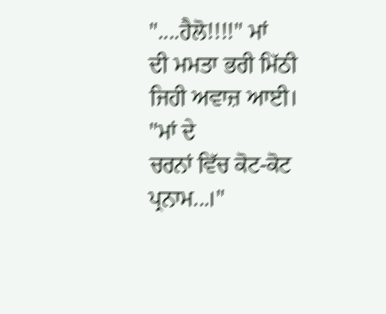"....ਹੈਲੋ!!!!" ਮਾਂ
ਦੀ ਮਮਤਾ ਭਰੀ ਮਿੱਠੀ
ਜਿਹੀ ਅਵਾਜ਼ ਆਈ।
"ਮਾਂ ਦੇ
ਚਰਨਾਂ ਵਿੱਚ ਕੋਟ-ਕੋਟ
ਪ੍ਰਨਾਮ...।"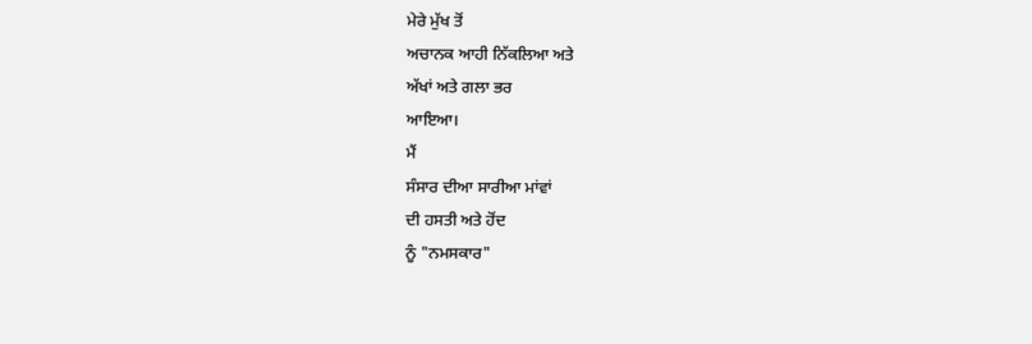ਮੇਰੇ ਮੁੱਖ ਤੋਂ
ਅਚਾਨਕ ਆਹੀ ਨਿੱਕਲਿਆ ਅਤੇ
ਅੱਖਾਂ ਅਤੇ ਗਲਾ ਭਰ
ਆਇਆ।
ਮੈਂ
ਸੰਸਾਰ ਦੀਆ ਸਾਰੀਆ ਮਾਂਵਾਂ
ਦੀ ਹਸਤੀ ਅਤੇ ਹੋਂਦ
ਨੂੰ "ਨਮਸਕਾਰ"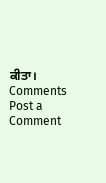ਕੀਤਾ।
Comments
Post a Comment